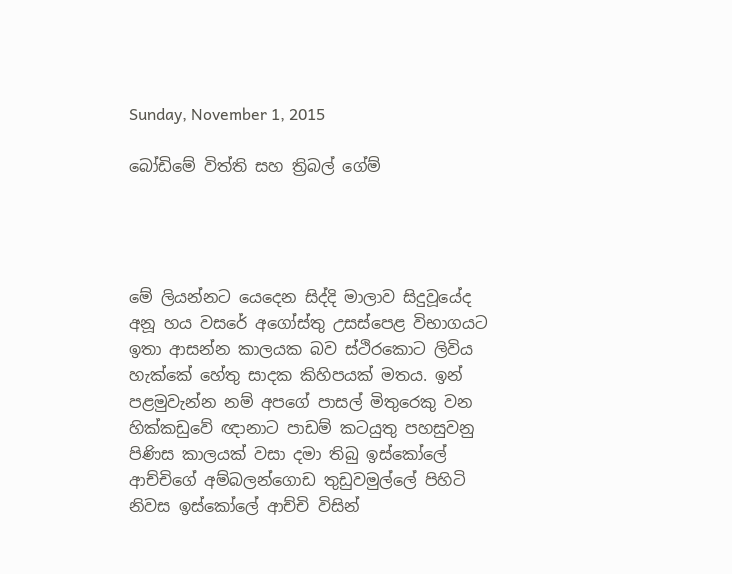Sunday, November 1, 2015

බෝඩිමේ විත්ති සහ ත්‍රිබල් ගේම්




මේ ලියන්නට යෙදෙන සිද්දි මාලාව සිදුවූයේද අනූ හය වසරේ අගෝස්තු උසස්පෙළ විභාගයට ඉතා ආසන්න කාලයක බව ස්ථිරකොට ලිවිය හැක්කේ හේතු සාදක කිහිපයක් මතය. ඉන් පළමුවැන්න නම් අපගේ පාසල් මිතුරෙකු වන හික්කඩුවේ ඥානාට පාඩම් කටයුතු පහසුවනු පිණිස කාලයක් වසා දමා තිබු ඉස්කෝලේ ආච්චිගේ අම්බලන්ගොඩ තුඩුවමුල්ලේ පිහිටි නිවස ඉස්කෝලේ ආච්චි විසින්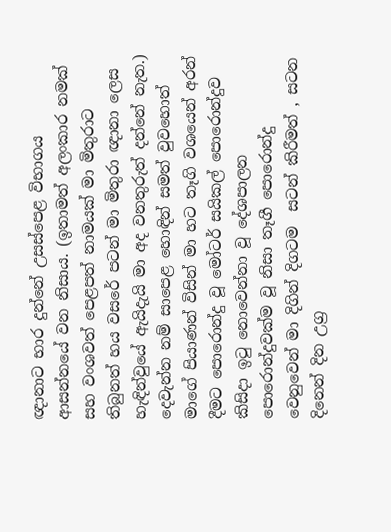ඥානාට භාර දුන්නේ උසස්පෙළ විභාගය ආසන්නයේ වන නිසාය. (ඉතාමත් අලංකාර නමක් සහ වංශවත් පෙළපත් නාමයක් මා මිතුරාට තිබුනත් හය වසරේ පටන් මා මිතුරා ඥානා ලෙස හැඳින්වුයේ ඇයිදැයි මා අද වනතුරුත් දන්නේ නැත.) දෙවැන්න නම් සාපෙළ හොඳින් සමත් වුවහොත් මාගේ පියාණන් විසින් මා හට තෑගි වශයෙන් අරන් දීමට පොරොන්දු වූ මෝටර් සයිකල් පොරොන්දුව කිසිදා ඉටු නොවෙන්නා වූ දේශපාලන පොරොන්දුවක්ම වූ නිසා තෑගී පොරොන්දු වෙනුවෙන් මා දිගින් දිගටම  සටන් කිරීමත් , සටන දිනෙන් දින උග්‍ර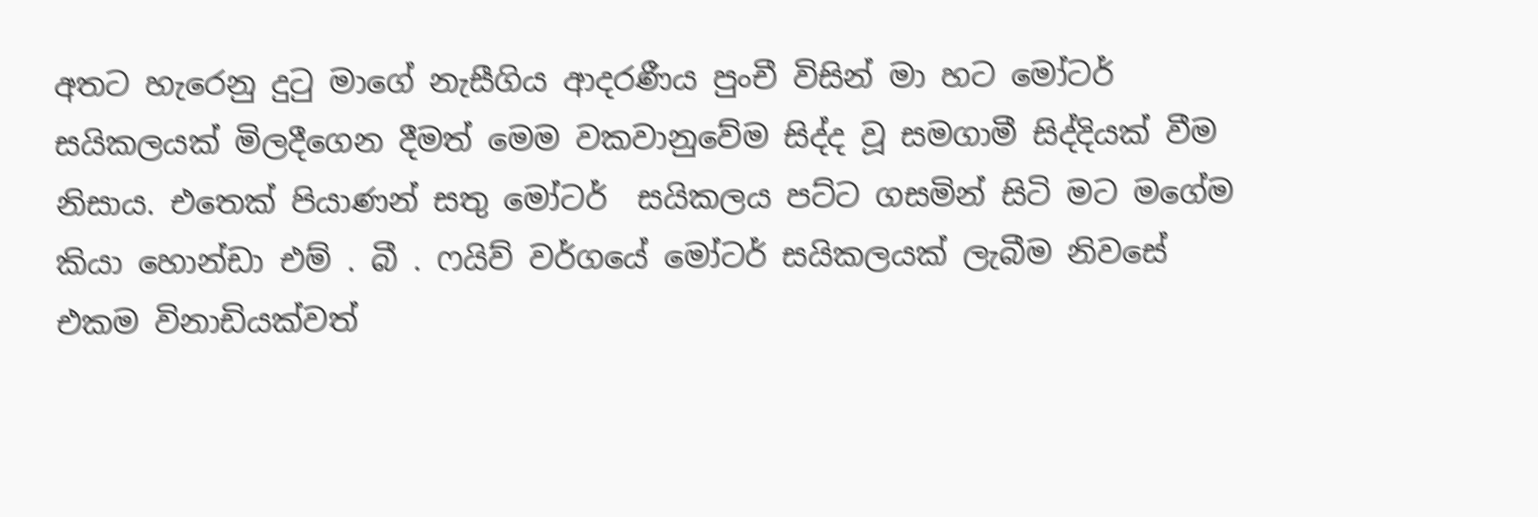අතට හැරෙනු දුටු මාගේ නැසීගිය ආදරණීය පුංචී විසින් මා හට මෝටර් සයිකලයක් මිලදීගෙන දීමත් මෙම වකවානුවේම සිද්ද වූ සමගාමී සිද්දියක් වීම නිසාය. එතෙක් පියාණන් සතු මෝටර්  සයිකලය පට්ට ගසමින් සිටි මට මගේම කියා හොන්ඩා එම් . බී . ෆයිව් වර්ගයේ මෝටර් සයිකලයක් ලැබීම නිවසේ එකම විනාඩියක්වත්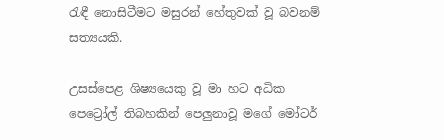රැඳී නොසිටීමට මසුරන් හේතුවක් වූ බවනම් සත්‍යයකි.

උසස්පෙළ ශිෂ්‍යයෙකු වූ මා හට අධික පෙට්‍රෝල් තිබහකින් පෙලුනාවූ මගේ මෝටර්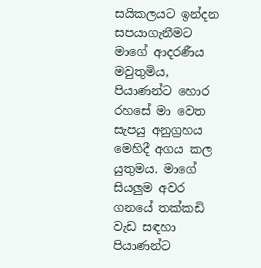සයිකලයට ඉන්දන සපයාගැනීමට මාගේ ආදරණීය මවුතුමිය, පියාණන්ට හොර රහසේ මා වෙත සැපයු අනුග්‍රහය මෙහිදී අගය කල යුතුමය. මාගේ සියලුම අවර ගනයේ තක්කඩි වැඩ සඳහා පියාණන්ට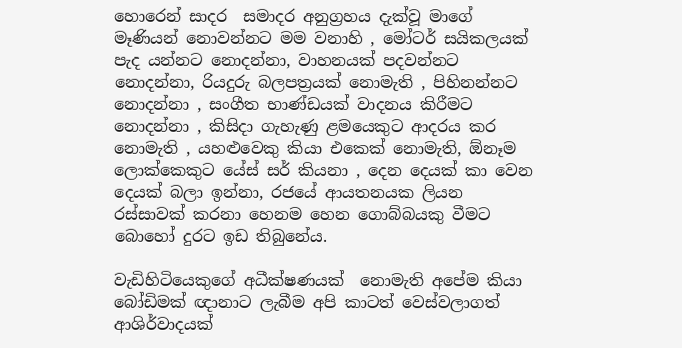හොරෙන් සාදර  සමාදර අනුග්‍රහය දැක්වූ මාගේ මෑණියන් නොවන්නට මම වනාහි , මෝටර් සයිකලයක් පැද යන්නට නොදන්නා, වාහනයක් පදවන්නට නොදන්නා, රියදුරු බලපත්‍රයක් නොමැති , පිහිනන්නට නොදන්නා , සංගීත භාණ්ඩයක් වාදනය කිරීමට නොදන්නා , කිසිදා ගැහැණු ළමයෙකුට ආදරය කර නොමැති , යහළුවෙකු කියා එකෙක් නොමැති, ඕනෑම ලොක්කෙකුට යේස් සර් කියනා , දෙන දෙයක් කා වෙන දෙයක් බලා ඉන්නා, රජයේ ආයතනයක ලියන රස්සාවක් කරනා හෙනම හෙන ගොබ්බයකු වීමට බොහෝ දුරට ඉඩ තිබුනේය.

වැඩිහිටියෙකුගේ අධීක්ෂණයක්  නොමැති අපේම කියා බෝඩිමක් ඥානාට ලැබීම අපි කාටත් වෙස්වලාගත් ආශිර්වාදයක්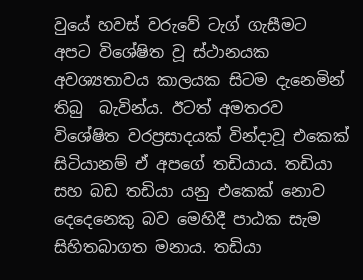වුයේ හවස් වරුවේ ටැග් ගැසීමට අපට විශේෂිත වූ ස්ථානයක අවශ්‍යතාවය කාලයක සිටම දැනෙමින් තිබු  බැවින්ය. ඊටත් අමතරව විශේෂිත වරප්‍රසාදයක් වින්දාවූ එකෙක් සිටියානම් ඒ අපගේ තඩියාය. තඩියා සහ බඩ තඩියා යනු එකෙක් නොව දෙදෙනෙකු බව මෙහිදී පාඨක සැම  සිහිතබාගත මනාය. තඩියා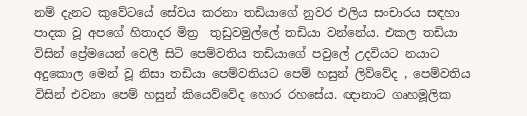නම් දැනට කුවේටයේ සේවය කරනා තඩියාගේ නුවර එලිය සංචාරය සඳහා පාදක වූ අපගේ හිතාදර මිත්‍ර  තුඩුවමුල්ලේ තඩියා වන්නේය. එකල තඩියා විසින් ප්‍රේමයෙන් වෙලී සිටි පෙම්වතිය තඩියාගේ පවුලේ උදවියට නයාට අදුකොල මෙන් වූ නිසා තඩියා පෙම්වතියට පෙම් හසුන් ලිව්වේද , පෙම්වතිය විසින් එවනා පෙම් හසුන් කියෙව්වේද හොර රහසේය. ඥානාට ගෘහමූලික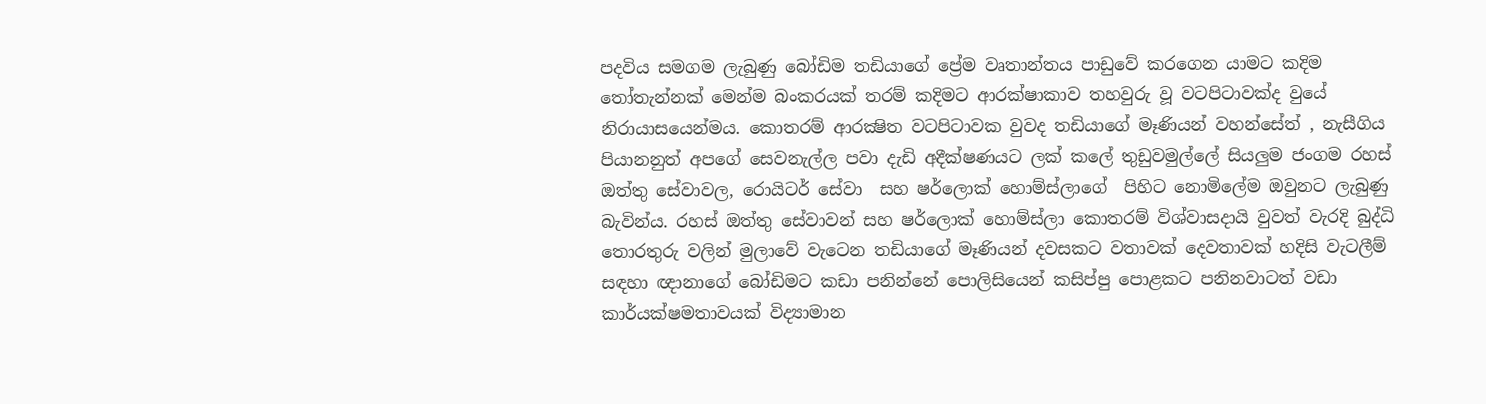පදවිය සමගම ලැබුණු බෝඩිම තඩියාගේ ප්‍රේම වෘතාන්තය පාඩුවේ කරගෙන යාමට කදිම තෝතැන්නක් මෙන්ම බංකරයක් තරම් කදිමට ආරක්ෂාකාව තහවුරු වූ වටපිටාවක්ද වුයේ නිරායාසයෙන්මය. කොතරම් ආරක්‍ෂිත වටපිටාවක වුවද තඩියාගේ මෑණියන් වහන්සේත් , නැසීගිය පියානනුත් අපගේ සෙවනැල්ල පවා දැඩි අදීක්ෂණයට ලක් කලේ තුඩුවමුල්ලේ සියලුම ජංගම රහස් ඔත්තු සේවාවල, රොයිටර් සේවා  සහ ෂර්ලොක් හොම්ස්ලාගේ  පිහිට නොමිලේම ඔවුනට ලැබුණු බැවින්ය. රහස් ඔත්තු සේවාවන් සහ ෂර්ලොක් හොම්ස්ලා කොතරම් විශ්වාසදායි වුවත් වැරදි බුද්ධි තොරතුරු වලින් මුලාවේ වැටෙන තඩියාගේ මෑණියන් දවසකට වතාවක් දෙවතාවක් හදිසි වැටලීම් සඳහා ඥානාගේ බෝඩිමට කඩා පනින්නේ පොලිසියෙන් කසිප්පු පොළකට පනිනවාටත් වඩා කාර්යක්ෂමතාවයක් විද්‍යාමාන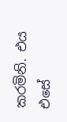කරමිනි. එය එසේ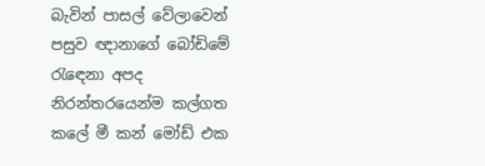බැවින් පාසල් වේලාවෙන් පසුව ඥානාගේ බෝඩිමේ රැඳෙනා අපද නිරන්තරයෙන්ම කල්ගත කලේ මී කන් මෝඩ් එක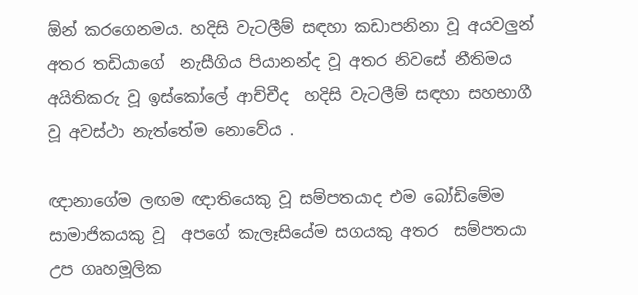ඕන් කරගෙනමය. හදිසි වැටලීම් සඳහා කඩාපනිනා වූ අයවලුන් අතර තඩියාගේ  නැසීගිය පියානන්ද වූ අතර නිවසේ නීතිමය අයිතිකරු වූ ඉස්කෝලේ ආච්චීද  හදිසි වැටලීම් සඳහා සහභාගී වූ අවස්ථා නැත්තේම නොවේය .

ඥානාගේම ලඟම ඥාතියෙකු වූ සම්පතයාද එම බෝඩිමේම  සාමාජිකයකු වූ  අපගේ කැලෑසියේම සගයකු අතර  සම්පතයා උප ගෘහමූලික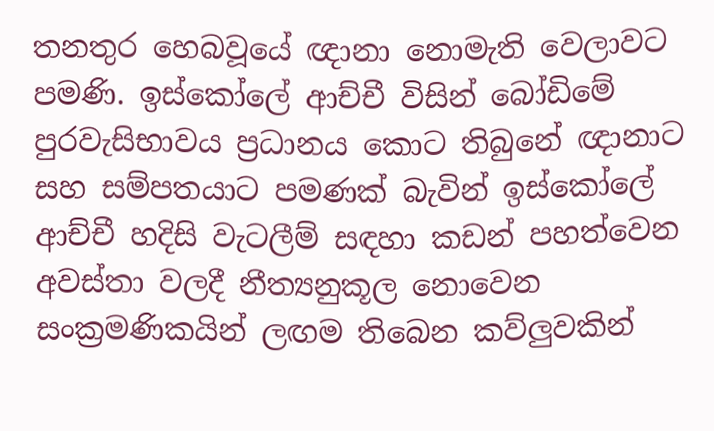තනතුර හෙබවූයේ ඥානා නොමැති වෙලාවට පමණි. ඉස්කෝලේ ආච්චී විසින් බෝඩිමේ පුරවැසිභාවය ප්‍රධානය කොට තිබුනේ ඥානාට  සහ සම්පතයාට පමණක් බැවින් ඉස්කෝලේ ආච්චී හදිසි වැටලීම් සඳහා කඩන් පහත්වෙන අවස්තා වලදී නීත්‍යනුකූල නොවෙන සංක්‍රමණිකයින් ලඟම තිබෙන කව්ලුවකින්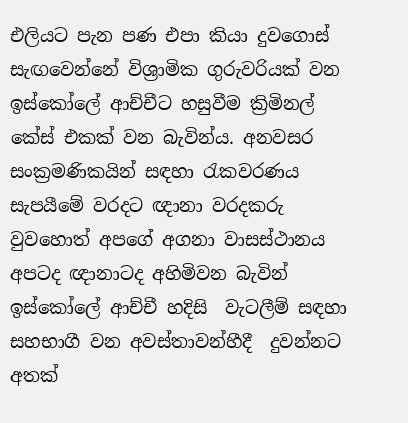එලියට පැන පණ එපා කියා දුවගොස් සැඟවෙන්නේ විශ්‍රාමික ගුරුවරියක් වන ඉස්කෝලේ ආච්චීට හසුවීම ක්‍රිමිනල් කේස් එකක් වන බැවින්ය. අනවසර සංක්‍රමණිකයින් සඳහා රැකවරණය සැපයීමේ වරදට ඥානා වරදකරු වුවහොත් අපගේ අගනා වාසස්ථානය අපටද ඥානාටද අහිමිවන බැවින් ඉස්කෝලේ ආච්චී හදිසි  වැටලීම් සඳහා සහභාගී වන අවස්තාවන්හීදී  දුවන්නට අතක්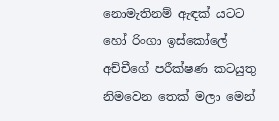නොමැතිනම් ඇඳක් යටට හෝ රිංගා ඉස්කෝලේ අච්චීගේ පරීක්ෂණ කටයුතු නිමවෙන තෙක් මලා මෙන්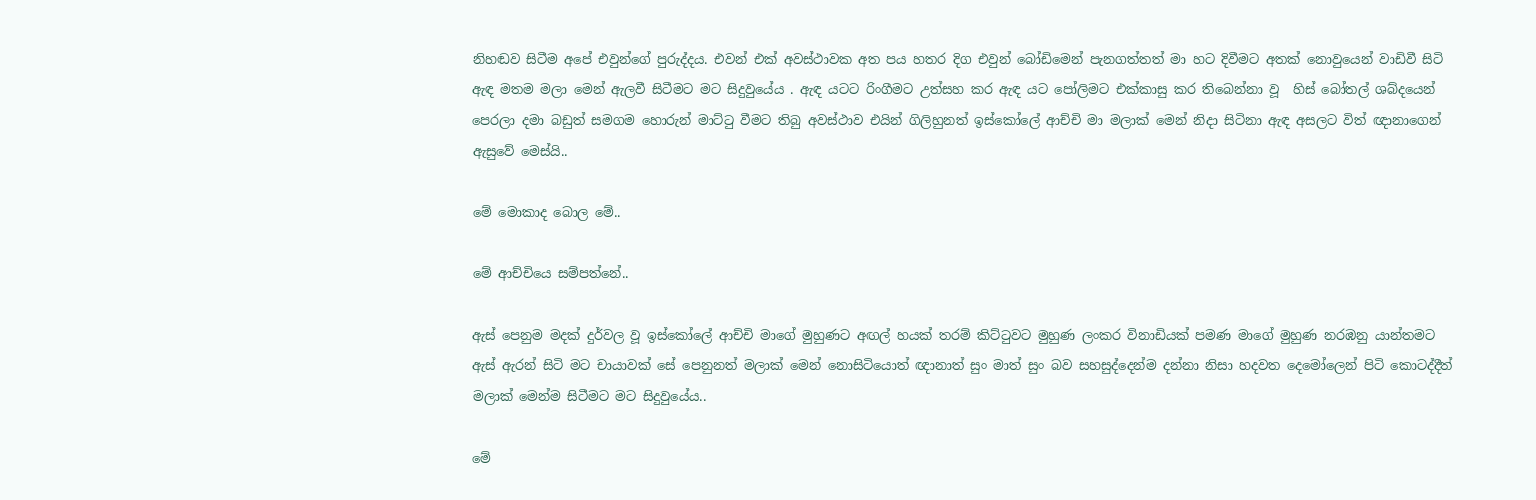නිහඬව සිටීම අපේ එවුන්ගේ පුරුද්දය. එවන් එක් අවස්ථාවක අත පය හතර දිග එවුන් බෝඩිමෙන් පැනගත්තත් මා හට දිවීමට අතක් නොවුයෙන් වාඩිවී සිටි ඇඳ මතම මලා මෙන් ඇලවී සිටීමට මට සිදුවුයේය . ඇඳ යටට රිංගීමට උත්සහ කර ඇඳ යට පෝලිමට එක්කාසු කර තිබෙන්නා වූ  හිස් බෝතල් ශබ්දයෙන් පෙරලා දමා බඩුත් සමගම හොරුන් මාට්ටු වීමට තිබු අවස්ථාව එයින් ගිලිහුනත් ඉස්කෝලේ ආච්චි මා මලාක් මෙන් නිදා සිටිනා ඇඳ අසලට විත් ඥානාගෙන් ඇසුවේ මෙස්යි..

මේ මොකාද බොල මේ..

මේ ආච්චියෙ සම්පත්නේ..

ඇස් පෙනුම මදක් දුර්වල වූ ඉස්කෝලේ ආච්චි මාගේ මුහුණට අඟල් හයක් තරම් කිට්ටුවට මුහුණ ලංකර විනාඩියක් පමණ මාගේ මුහුණ නරඹනු යාන්තමට ඇස් ඇරන් සිටි මට චායාවක් සේ පෙනුනත් මලාක් මෙන් නොසිටියොත් ඥානාත් සුං මාත් සුං බව සහසුද්දෙන්ම දන්නා නිසා හදවත දෙමෝලෙන් පිටි කොටද්දීත් මලාක් මෙන්ම සිටීමට මට සිදුවුයේය..

මේ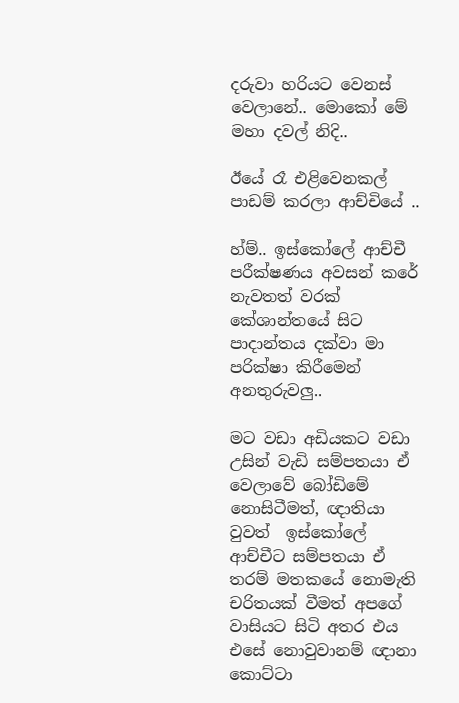දරුවා හරියට වෙනස් වෙලානේ.. මොකෝ මේ මහා දවල් නිදි..

ඊයේ රෑ එළිවෙනකල් පාඩම් කරලා ආච්චියේ ..

හ්ම්.. ඉස්කෝලේ ආච්චී පරීක්ෂණය අවසන් කරේ නැවතත් වරක් කේශාන්තයේ සිට පාදාන්තය දක්වා මා පරික්ෂා කිරීමෙන් අනතුරුවලු..

මට වඩා අඩියකට වඩා උසින් වැඩි සම්පතයා ඒ වෙලාවේ බෝඩිමේ නොසිටීමත්, ඥාතියා වුවත්  ඉස්කෝලේ ආච්චීට සම්පතයා ඒ තරම් මතකයේ නොමැති  චරිතයක් වීමත් අපගේ වාසියට සිටි අතර එය එසේ නොවුවානම් ඥානා කොට්ටා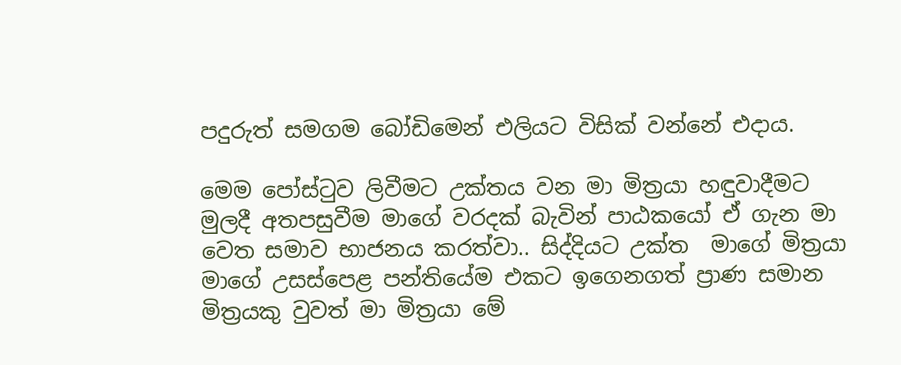පදුරුත් සමගම බෝඩිමෙන් එලියට විසික් වන්නේ එදාය.

මෙම පෝස්ටුව ලිවීමට උක්තය වන මා මිත්‍රයා හඳුවාදීමට මුලදී අතපසුවීම මාගේ වරදක් බැවින් පාඨකයෝ ඒ ගැන මා වෙත සමාව භාජනය කරත්වා.. සිද්දියට උක්ත  මාගේ මිත්‍රයා මාගේ උසස්පෙළ පන්තියේම එකට ඉගෙනගත් ප්‍රාණ සමාන මිත්‍රයකු වුවත් මා මිත්‍රයා මේ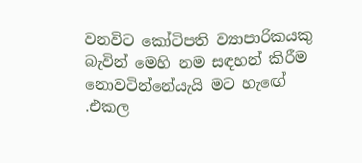වනවිට කෝටිපති ව්‍යාපාරිකයකු බැවින් මෙහි නම සඳහන් කිරීම නොවටින්නේයැයි මට හැඟේ .එකල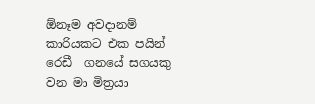ඕනෑම අවදානම් කාරියකට එක පයින් රෙඩී  ගනයේ සගයකු වන මා මිත්‍රයා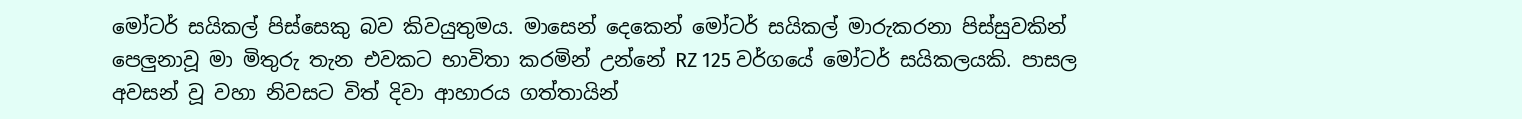මෝටර් සයිකල් පිස්සෙකු බව කිවයුතුමය. මාසෙන් දෙකෙන් මෝටර් සයිකල් මාරුකරනා පිස්සුවකින් පෙලුනාවූ මා මිතුරු තැන එවකට භාවිතා කරමින් උන්නේ RZ 125 වර්ගයේ මෝටර් සයිකලයකි. පාසල අවසන් වූ වහා නිවසට විත් දිවා ආහාරය ගත්තායින්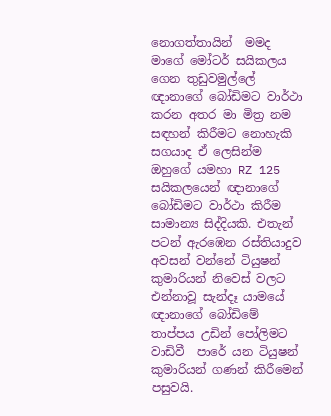නොගත්තායින්  මමද මාගේ මෝටර් සයිකලය ගෙන තුඩුවමුල්ලේ ඥානාගේ බෝඩිමට වාර්ථා කරන අතර මා මිත්‍ර නම සඳහන් කිරීමට නොහැකි සගයාද ඒ ලෙසින්ම ඔහුගේ යමහා RZ 125 සයිකලයෙන් ඥානාගේ බෝඩිමට වාර්ථා කිරීම සාමාන්‍ය සිද්දියකි. එතැන් පටන් ඇරඹෙන රස්තියාදුව අවසන් වන්නේ ටියුෂන් කුමාරියන් නිවෙස් වලට එන්නාවූ සැන්දෑ යාමයේ  ඥානාගේ බෝඩිමේ තාප්පය උඩින් පෝලිමට වාඩිවී  පාරේ යන ටියුෂන් කුමාරියන් ගණන් කිරීමෙන් පසුවයි.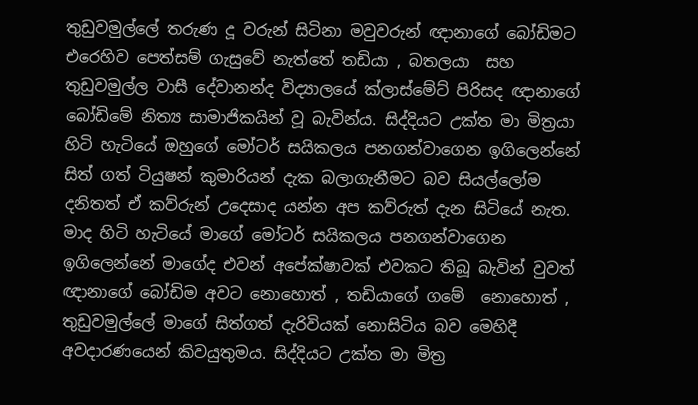තුඩුවමුල්ලේ තරුණ දූ වරුන් සිටිනා මවුවරුන් ඥානාගේ බෝඩිමට එරෙහිව පෙත්සම් ගැසුවේ නැත්තේ තඩියා , බතලයා  සහ තුඩුවමුල්ල වාසී දේවානන්ද විද්‍යාලයේ ක්ලාස්මේට් පිරිසද ඥානාගේ බෝඩිමේ නිත්‍ය සාමාජිකයින් වූ බැවින්ය. සිද්දියට උක්ත මා මිත්‍රයා හිටි හැටියේ ඔහුගේ මෝටර් සයිකලය පනගන්වාගෙන ඉගිලෙන්නේ සිත් ගත් ටියුෂන් කුමාරියන් දැක බලාගැනීමට බව සියල්ලෝම දනිතත් ඒ කව්රුන් උදෙසාද යන්න අප කව්රුත් දැන සිටියේ නැත. මාද හිටි හැටියේ මාගේ මෝටර් සයිකලය පනගන්වාගෙන ඉගිලෙන්නේ මාගේද එවන් අපේක්ෂාවක් එවකට තිබූ බැවින් වුවත් ඥානාගේ බෝඩිම අවට නොහොත් , තඩියාගේ ගමේ  නොහොත් , තුඩුවමුල්ලේ මාගේ සිත්ගත් දැරිවියක් නොසිටිය බව මෙහිදී අවදාරණයෙන් කිවයුතුමය. සිද්දියට උක්ත මා මිත්‍ර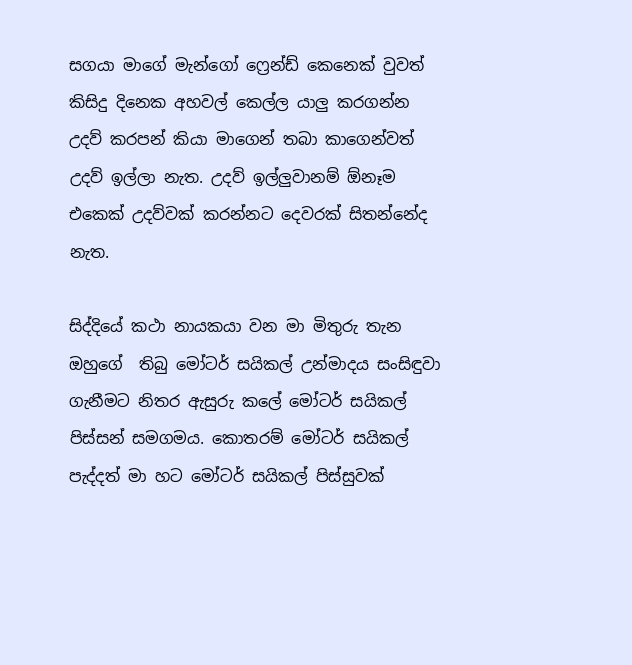සගයා මාගේ මැන්ගෝ ෆ්‍රෙන්ඩ් කෙනෙක් වුවත් කිසිදු දිනෙක අහවල් කෙල්ල යාලු කරගන්න උදව් කරපන් කියා මාගෙන් තබා කාගෙන්වත් උදව් ඉල්ලා නැත. උදව් ඉල්ලුවානම් ඕනෑම එකෙක් උදව්වක් කරන්නට දෙවරක් සිතන්නේද නැත.

සිද්දියේ කථා නායකයා වන මා මිතුරු තැන ඔහුගේ  තිබු මෝටර් සයිකල් උන්මාදය සංසිඳුවා ගැනීමට නිතර ඇසුරු කලේ මෝටර් සයිකල් පිස්සන් සමගමය. කොතරම් මෝටර් සයිකල් පැද්දත් මා හට මෝටර් සයිකල් පිස්සුවක්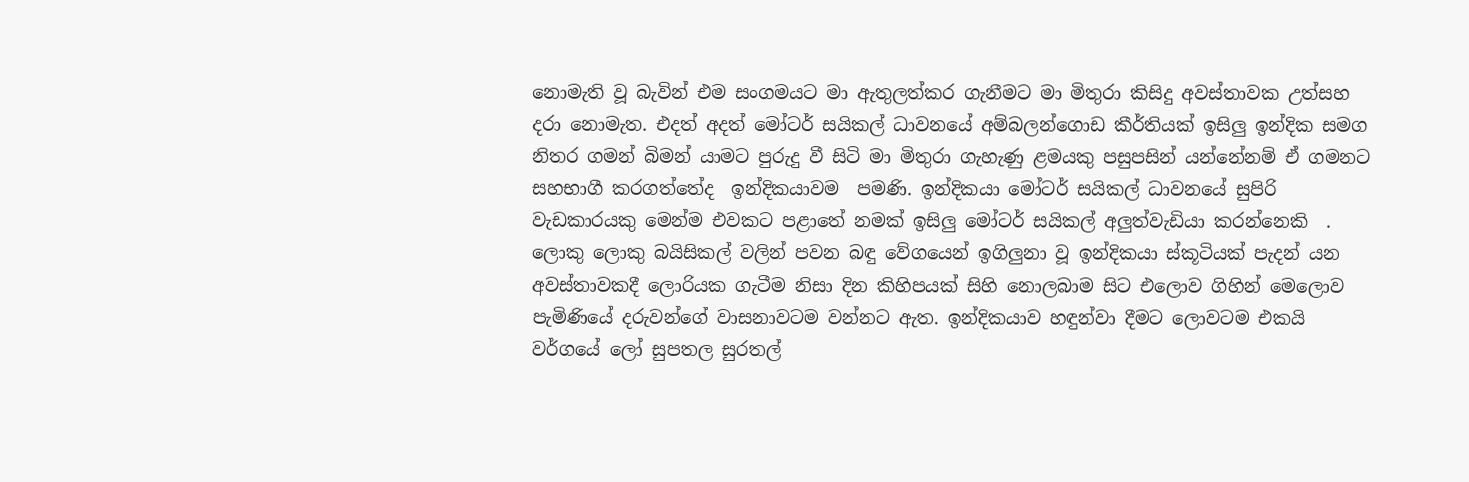නොමැති වූ බැවින් එම සංගමයට මා ඇතුලත්කර ගැනීමට මා මිතුරා කිසිදු අවස්තාවක උත්සහ දරා නොමැත. එදත් අදත් මෝටර් සයිකල් ධාවනයේ අම්බලන්ගොඩ කීර්තියක් ඉසිලු ඉන්දික සමග නිතර ගමන් බිමන් යාමට පුරුදු වී සිටි මා මිතුරා ගැහැණු ළමයකු පසුපසින් යන්නේනම් ඒ ගමනට සහභාගී කරගත්තේද  ඉන්දිකයාවම  පමණි. ඉන්දිකයා මෝටර් සයිකල් ධාවනයේ සුපිරි වැඩකාරයකු මෙන්ම එවකට පළාතේ නමක් ඉසිලු මෝටර් සයිකල් අලුත්වැඩියා කරන්නෙකි  . ලොකු ලොකු බයිසිකල් වලින් පවන බඳු වේගයෙන් ඉගිලුනා වූ ඉන්දිකයා ස්කූටියක් පැදන් යන අවස්තාවකදී ලොරියක ගැටීම නිසා දින කිහිපයක් සිහි නොලබාම සිට එලොව ගිහින් මෙලොව පැමිණියේ දරුවන්ගේ වාසනාවටම වන්නට ඇත. ඉන්දිකයාව හඳුන්වා දීමට ලොවටම එකයි වර්ගයේ ලෝ සුපතල සුරතල්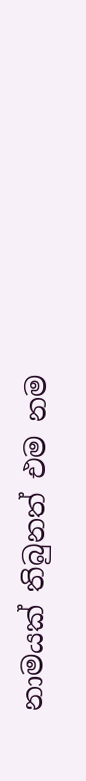නාමයක් තිබුනත් එම නම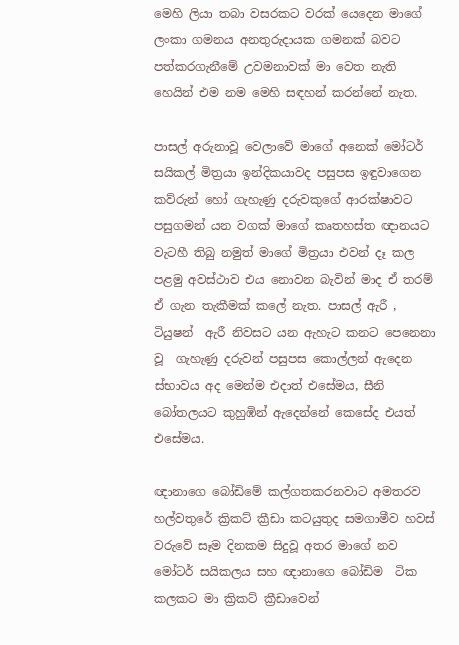මෙහි ලියා තබා වසරකට වරක් යෙදෙන මාගේ ලංකා ගමනය අනතුරුදායක ගමනක් බවට පත්කරගැනීමේ උවමනාවක් මා වෙත නැති හෙයින් එම නම මෙහි සඳහන් කරන්නේ නැත.

පාසල් අරුනාවූ වෙලාවේ මාගේ අනෙක් මෝටර් සයිකල් මිත්‍රයා ඉන්දිකයාවද පසුපස ඉඳුවාගෙන කව්රුන් හෝ ගැහැණු දරුවකුගේ ආරක්ෂාවට පසුගමන් යන වගක් මාගේ කෘතහස්ත ඥානයට වැටහී තිබු නමුත් මාගේ මිත්‍රයා එවන් දෑ කල පළමු අවස්ථාව එය නොවන බැවින් මාද ඒ තරම් ඒ ගැන තැකීමක් කලේ නැත. පාසල් ඇරී , ටියුෂන්  ඇරී නිවසට යන ඇහැට කනට පෙනෙනා වූ  ගැහැණු දරුවන් පසුපස කොල්ලන් ඇදෙන ස්භාවය අද මෙන්ම එදාත් එසේමය, සීනි බෝතලයට කුහුඹින් ඇදෙන්නේ කෙසේද එයත් එසේමය.

ඥානාගෙ බෝඩිමේ කල්ගතකරනවාට අමතරව හල්වතුරේ ක්‍රිකට් ක්‍රීඩා කටයුතුද සමගාමීව හවස් වරුවේ සෑම දිනකම සිදුවූ අතර මාගේ නව මෝටර් සයිකලය සහ ඥානාගෙ බෝඩිම  ටික කලකට මා ක්‍රිකට් ක්‍රීඩාවෙන්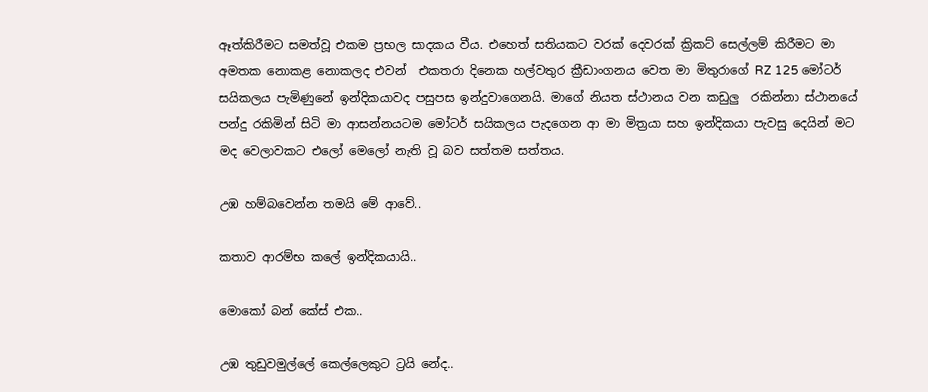ඈත්කිරීමට සමත්වූ එකම ප්‍රභල සාදකය වීය. එහෙත් සතියකට වරක් දෙවරක් ක්‍රිකට් සෙල්ලම් කිරීමට මා අමතක නොකළ නොකලද එවන්  එකතරා දිනෙක හල්වතුර ක්‍රීඩාංගනය වෙත මා මිතුරාගේ RZ 125 මෝටර් සයිකලය පැමිණුනේ ඉන්දිකයාවද පසුපස ඉන්දුවාගෙනයි. මාගේ නියත ස්ථානය වන කඩුලු  රකින්නා ස්ථානයේ පන්දු රකිමින් සිටි මා ආසන්නයටම මෝටර් සයිකලය පැදගෙන ආ මා මිත්‍රයා සහ ඉන්දිකයා පැවසු දෙයින් මට මද වෙලාවකට එලෝ මෙලෝ නැති වූ බව සත්තම සත්තය.

උඹ හම්බවෙන්න තමයි මේ ආවේ..

කතාව ආරම්භ කලේ ඉන්දිකයායි..

මොකෝ බන් කේස් එක..

උඹ තුඩුවමුල්ලේ කෙල්ලෙකුට ට්‍රයි නේද..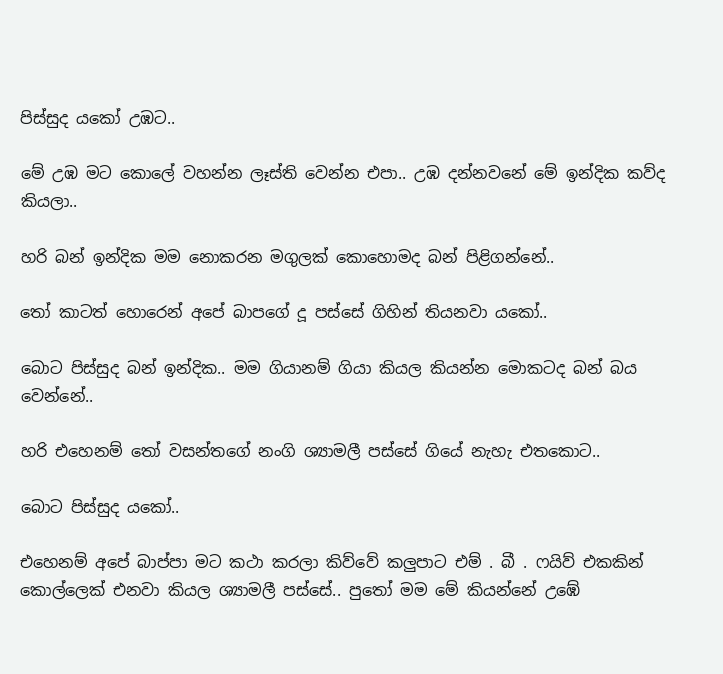පිස්සුද යකෝ උඹට..

මේ උඹ මට කොලේ වහන්න ලෑස්ති වෙන්න එපා.. උඹ දන්නවනේ මේ ඉන්දික කව්ද කියලා..

හරි බන් ඉන්දික මම නොකරන මගුලක් කොහොමද බන් පිළිගන්නේ..

තෝ කාටත් හොරෙන් අපේ බාපගේ දූ පස්සේ ගිහින් තියනවා යකෝ..

බොට පිස්සුද බන් ඉන්දික.. මම ගියානම් ගියා කියල කියන්න මොකටද බන් බය වෙන්නේ..

හරි එහෙනම් තෝ වසන්තගේ නංගි ශ්‍යාමලී පස්සේ ගියේ නැහැ එතකොට..

බොට පිස්සුද යකෝ..

එහෙනම් අපේ බාප්පා මට කථා කරලා කිව්වේ කලුපාට එම් . බී . ෆයිව් එකකින් කොල්ලෙක් එනවා කියල ශ්‍යාමලී පස්සේ.. පුතෝ මම මේ කියන්නේ උඹේ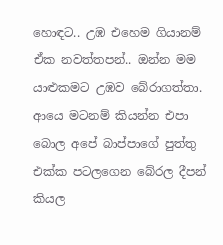හොඳට.. උඹ එහෙම ගියානම් ඒක නවත්තපන්.. ඔන්න මම යාළුකමට උඹව බේරාගත්තා. ආයෙ මටනම් කියන්න එපා බොල අපේ බාප්පාගේ පුත්තු එක්ක පටලගෙන බේරල දීපන් කියල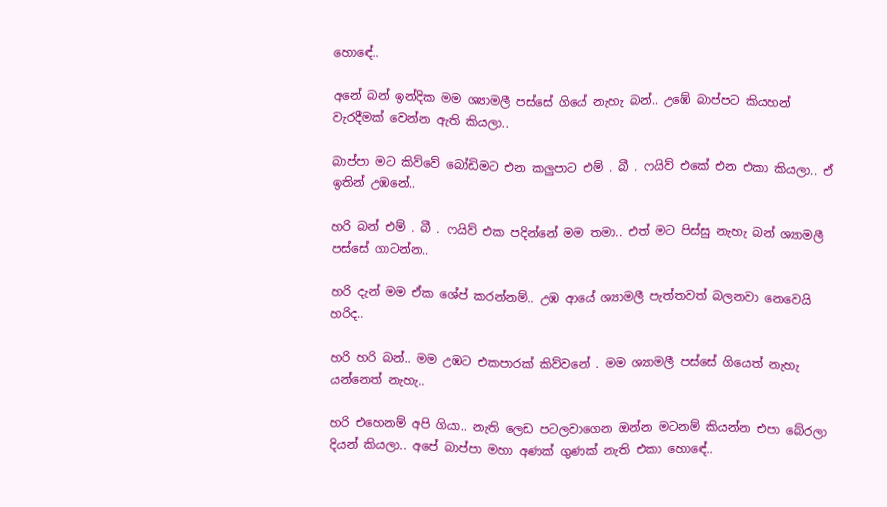හොඳේ..

අනේ බන් ඉන්දික මම ශ්‍යාමලී පස්සේ ගියේ නැහැ බන්.. උඹේ බාප්පට කියහන් වැරදීමක් වෙන්න ඇති කියලා..

බාප්පා මට කිව්වේ බෝඩිමට එන කලුපාට එම් . බී . ෆයිව් එකේ එන එකා කියලා.. ඒ ඉතින් උඹනේ..

හරි බන් එම් . බී . ෆයිව් එක පදින්නේ මම තමා.. එත් මට පිස්සු නැහැ බන් ශ්‍යාමලී පස්සේ ගාටන්න..

හරි දැන් මම ඒක ශේප් කරන්නම්.. උඹ ආයේ ශ්‍යාමලී පැත්තවත් බලනවා නෙවෙයි හරිද..

හරි හරි බන්.. මම උඹට එකපාරක් කිව්වනේ . මම ශ්‍යාමලී පස්සේ ගියෙත් නැහැ යන්නෙත් නැහැ..

හරි එහෙනම් අපි ගියා.. නැති ලෙඩ පටලවාගෙන ඔන්න මටනම් කියන්න එපා බේරලා දියන් කියලා.. අපේ බාප්පා මහා අණක් ගුණක් නැති එකා හොඳේ..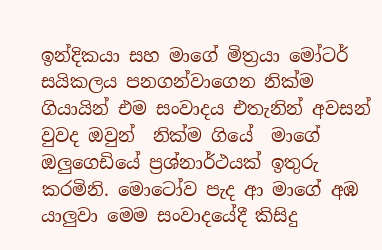ඉන්දිකයා සහ මාගේ මිත්‍රයා මෝටර් සයිකලය පනගන්වාගෙන නික්ම ගියායින් එම සංවාදය එතැනින් අවසන් වුවද ඔවුන්  නික්ම ගියේ  මාගේ ඔලුගෙඩියේ ප්‍රශ්නාර්ථයක් ඉතුරු කරමිනි. මොටෝව පැද ආ මාගේ අඹ යාලුවා මෙම සංවාදයේදී කිසිදු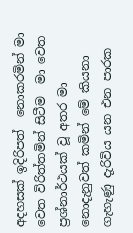අදහසක් ඉදිරිපත්  නොකරමින් මා වෙත විරිත්තමින් සිටීම  මා වෙත ප්‍රශ්නාර්ථයක් වූ අතර මා නොදැනුවත් කමින් මේ කියනා ගැහැණු දැරිවිය යන එන පාරක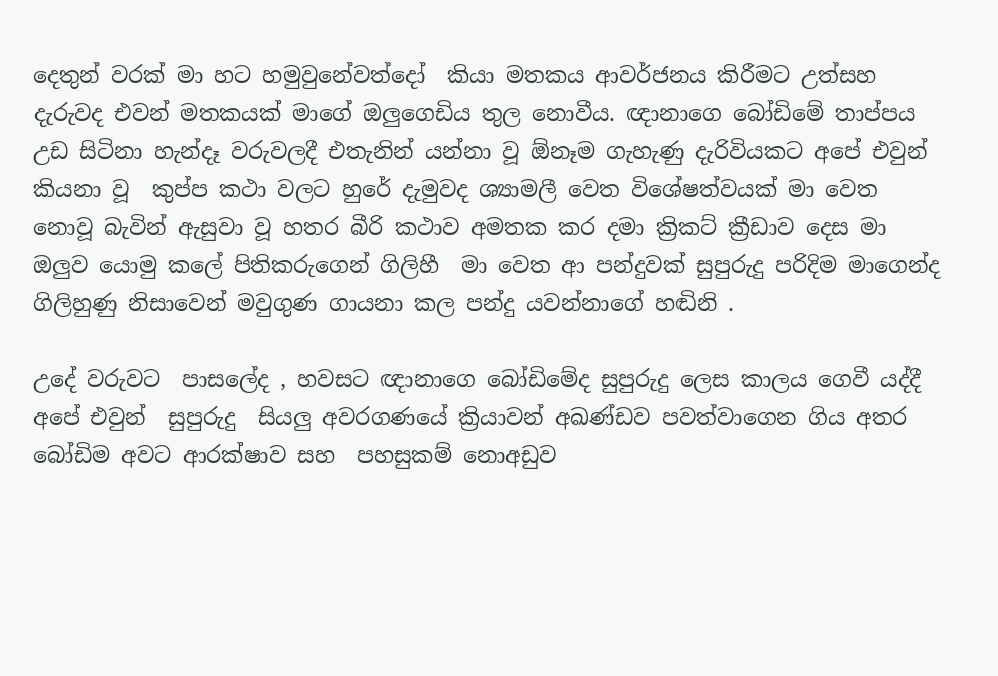දෙතුන් වරක් මා හට හමුවුනේවත්දෝ  කියා මතකය ආවර්ජනය කිරීමට උත්සහ දැරුවද එවන් මතකයක් මාගේ ඔලුගෙඩිය තුල නොවීය. ඥානාගෙ බෝඩිමේ තාප්පය උඩ සිටිනා හැන්දෑ වරුවලදී එතැනින් යන්නා වූ ඕනෑම ගැහැණු දැරිවියකට අපේ එවුන් කියනා වූ  කුප්ප කථා වලට හුරේ දැමුවද ශ්‍යාමලී වෙත විශේෂත්වයක් මා වෙත නොවූ බැවින් ඇසුවා වූ හතර බීරි කථාව අමතක කර දමා ක්‍රිකට් ක්‍රීඩාව දෙස මා ඔලුව යොමු කලේ පිතිකරුගෙන් ගිලිහී  මා වෙත ආ පන්දුවක් සුපුරුදු පරිදිම මාගෙන්ද ගිලිහුණු නිසාවෙන් මවුගුණ ගායනා කල පන්දු යවන්නාගේ හඬිනි .

උදේ වරුවට  පාසලේද , හවසට ඥානාගෙ බෝඩිමේද සුපුරුදු ලෙස කාලය ගෙවී යද්දී අපේ එවුන්  සුපුරුදු  සියලු අවරගණයේ ක්‍රියාවන් අඛණ්ඩව පවත්වාගෙන ගිය අතර බෝඩිම අවට ආරක්ෂාව සහ  පහසුකම් නොඅඩුව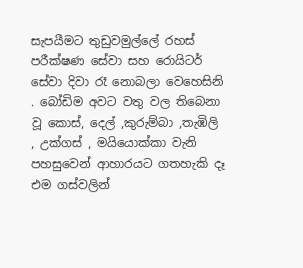සැපයීමට තුඩුවමුල්ලේ රහස් පරීක්ෂණ සේවා සහ රොයිටර් සේවා දිවා රෑ නොබලා වෙහෙසිනි . බෝඩිම අවට වතු වල තිබෙනා වූ කොස්, දෙල් ,කුරුම්බා ,තැඹිලි , උක්ගස් , මයියොක්කා වැනි පහසුවෙන් ආහාරයට ගතහැකි දෑ එම ගස්වලින්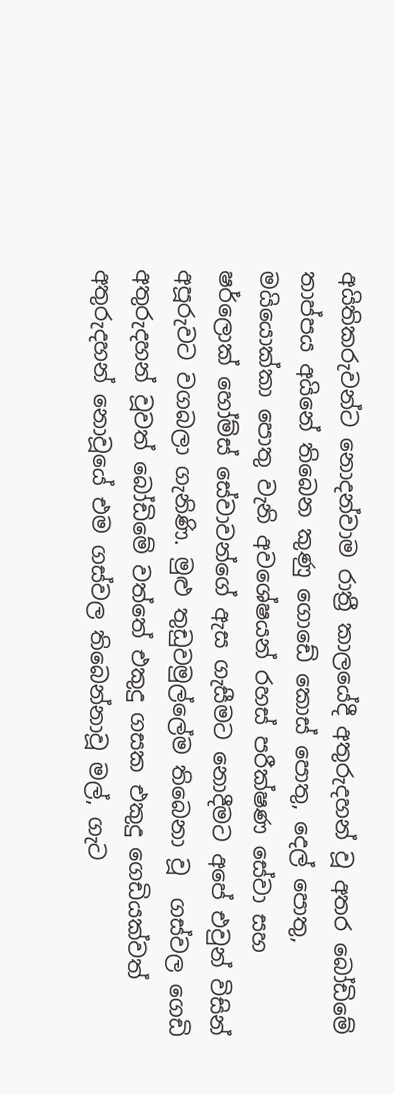අයිතිකරුවන්ට නොදන්වාම රාත්‍රී කාලයේදී අතුරුදහන් වූ අතර බෝඩිමේ තාප්පය අයිනේ තිබෙන කුණු ගොඩේ කොස් පොතු, දෙල් පොතු, මයියොක්කා පොතු වැනි අවශේෂයන් රහස් පරීක්ෂණ සේවා සහ ෂර්ලොක් හෝම්ස් සේවාවන්ගේ ඇස ගැසීමට නොදීමට අපේ එවුන් විසින් අපූරුවට වගබලා ගැනිණි. මුළු තුඩුවමුල්ලේම තිබෙනා වූ  ගස්වල ගෙඩි අතුරුදහන් වූවත් බෝඩිමේ වත්තේ එකුදු ගසක එකුදු ගෙඩියක්වත් අතුරුදහන් නොවූයේ එම ගස්වල තිබෙන්නාවූ මල්, ගැට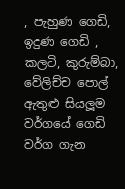, පැහුණ ගෙඩි, ඉදුණ ගෙඩි , කලටි, කුරුම්බා, වේලිච්ච පොල් ඇතුළු සියලූම වර්ගයේ ගෙඩි වර්ග ගැන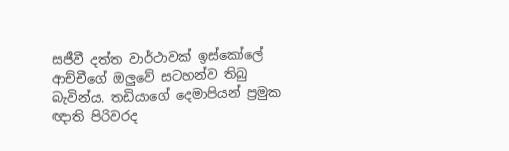සජීවී දත්ත වාර්ථාවක් ඉස්කෝලේ ආච්චීගේ ඔලුවේ සටහන්ව තිබු බැවින්ය. තඩියාගේ දෙමාපියන් ප්‍රමුක ඥාති පිරිවරද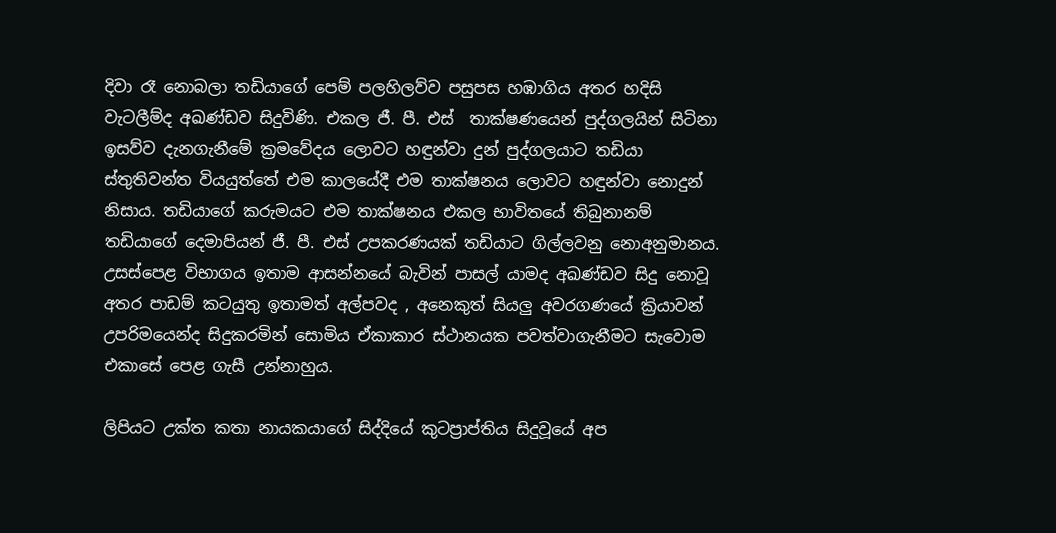දිවා රෑ නොබලා තඩියාගේ පෙම් පලහිලව්ව පසුපස හඹාගිය අතර හදිසි වැටලීම්ද අඛණ්ඩව සිදුවිණි. එකල ජී. පී. එස්  තාක්ෂණයෙන් පුද්ගලයින් සිටිනා ඉසව්ව දැනගැනීමේ ක්‍රමවේදය ලොවට හඳුන්වා දුන් පුද්ගලයාට තඩියා ස්තුතිවන්ත වියයුත්තේ එම කාලයේදී එම තාක්ෂනය ලොවට හඳුන්වා නොදුන් නිසාය. තඩියාගේ කරුමයට එම තාක්ෂනය එකල භාවිතයේ තිබුනානම් තඩියාගේ දෙමාපියන් ජී. පී. එස් උපකරණයක් තඩියාට ගිල්ලවනු නොඅනුමානය. උසස්පෙළ විභාගය ඉතාම ආසන්නයේ බැවින් පාසල් යාමද අඛණ්ඩව සිදු නොවූ අතර පාඩම් කටයුතු ඉතාමත් අල්පවද , අනෙකුත් සියලු අවරගණයේ ක්‍රියාවන් උපරිමයෙන්ද සිදුකරමින් සොමිය ඒකාකාර ස්ථානයක පවත්වාගැනීමට සැවොම එකාසේ පෙළ ගැසී උන්නාහුය.

ලිපියට උක්ත කතා නායකයාගේ සිද්දියේ කුටප්‍රාප්තිය සිදුවූයේ අප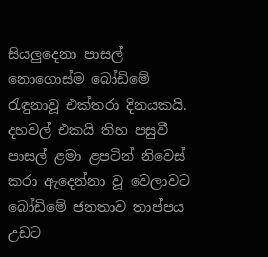සියලුදෙනා පාසල් නොගොස්ම බෝඩිමේ රැඳුනාවූ එක්තරා දිනයකයි. දහවල් එකයි තිහ පසුවී පාසල් ළමා ළපටින් නිවෙස් කරා ඇදෙන්නා වූ වෙලාවට බෝඩිමේ ජනතාව තාප්පය උඩට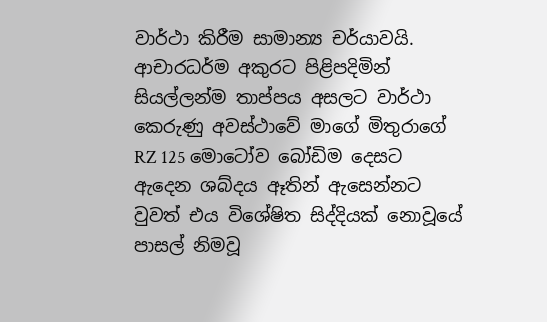වාර්ථා කිරීම සාමාන්‍ය චර්යාවයි. ආචාරධර්ම අකුරට පිළිපදිමින් සියල්ලන්ම තාප්පය අසලට වාර්ථා කෙරුණු අවස්ථාවේ මාගේ මිතුරාගේ RZ 125 මොටෝව බෝඩිම දෙසට ඇදෙන ශබ්දය ඈතින් ඇසෙන්නට වුවත් එය විශේෂිත සිද්දියක් නොවූයේ පාසල් නිමවූ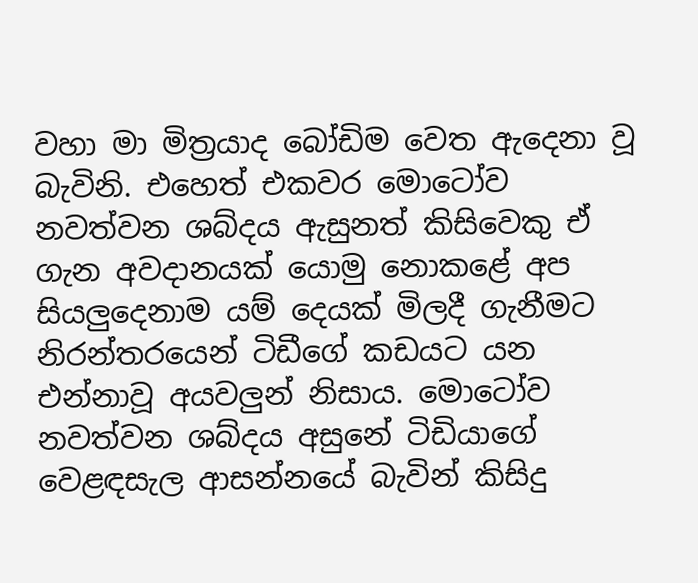වහා මා මිත්‍රයාද බෝඩිම වෙත ඇදෙනා වූ බැවිනි. එහෙත් එකවර මොටෝව නවත්වන ශබ්දය ඇසුනත් කිසිවෙකු ඒ ගැන අවදානයක් යොමු නොකළේ අප සියලුදෙනාම යම් දෙයක් මිලදී ගැනීමට නිරන්තරයෙන් ටිඩීගේ කඩයට යන එන්නාවූ අයවලුන් නිසාය. මොටෝව නවත්වන ශබ්දය අසුනේ ටිඩියාගේ වෙළඳසැල ආසන්නයේ බැවින් කිසිදු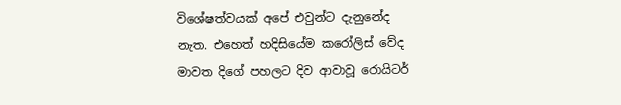විශේෂත්වයක් අපේ එවුන්ට දැනුනේද නැත. එහෙත් හදිසියේම කරෝලිස් වේද මාවත දිගේ පහලට දිව ආවාවූ රොයිටර්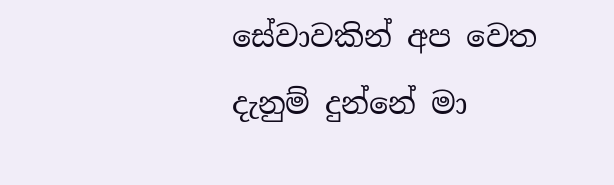සේවාවකින් අප වෙත දැනුම් දුන්නේ මා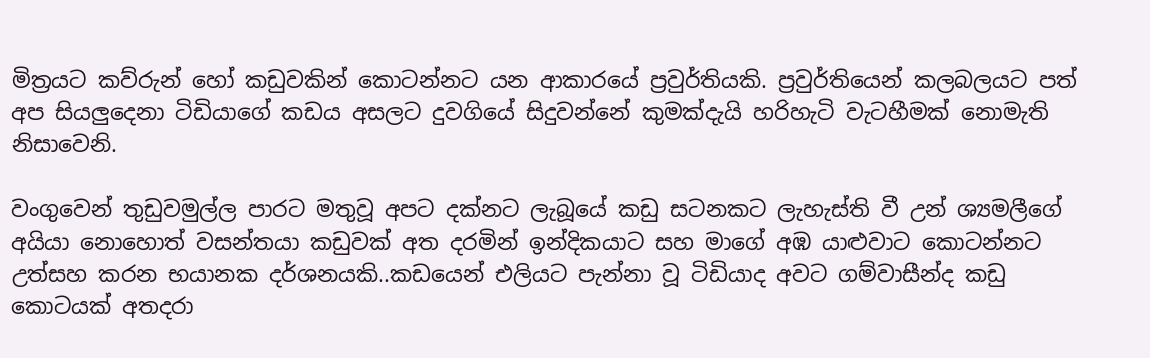මිත්‍රයට කව්රුන් හෝ කඩුවකින් කොටන්නට යන ආකාරයේ ප්‍රවුර්තියකි. ප්‍රවුර්තියෙන් කලබලයට පත් අප සියලුදෙනා ටිඩියාගේ කඩය අසලට දුවගියේ සිදුවන්නේ කුමක්දැයි හරිහැටි වැටහීමක් නොමැති නිසාවෙනි.

වංගුවෙන් තුඩුවමුල්ල පාරට මතුවූ අපට දක්නට ලැබූයේ කඩු සටනකට ලැහැස්ති වී උන් ශ්‍යමලීගේ අයියා නොහොත් වසන්තයා කඩුවක් අත දරමින් ඉන්දිකයාට සහ මාගේ අඹ යාළුවාට කොටන්නට උත්සහ කරන භයානක දර්ශනයකි..කඩයෙන් එලියට පැන්නා වූ ටිඩියාද අවට ගම්වාසීන්ද කඩු කොටයක් අතදරා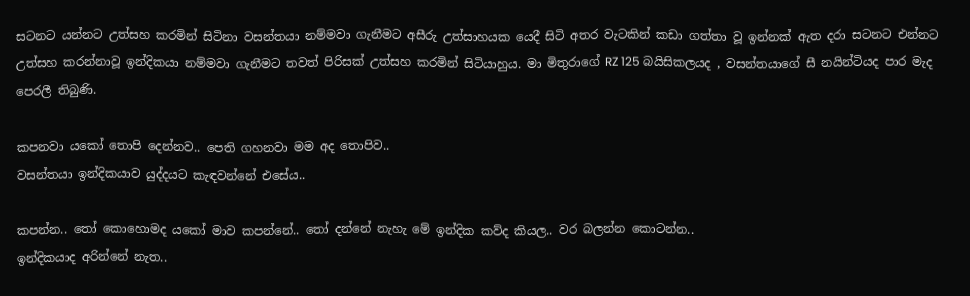සටනට යන්නට උත්සහ කරමින් සිටිනා වසන්තයා නම්මවා ගැනීමට අසීරු උත්සාහයක යෙදී සිටි අතර වැටකින් කඩා ගත්තා වූ ඉන්නක් ඇත දරා සටනට එන්නට උත්සහ කරන්නාවූ ඉන්දිකයා නම්මවා ගැනීමට තවත් පිරිසක් උත්සහ කරමින් සිටියාහුය. මා මිතුරාගේ RZ 125 බයිසිකලයද , වසන්තයාගේ සී නයින්ටියද පාර මැද පෙරලී තිබුණි.

කපනවා යකෝ තොපි දෙන්නව.. පෙති ගහනවා මම අද තොපිව..
වසන්තයා ඉන්දිකයාව යුද්දයට කැඳවන්නේ එසේය..

කපන්න.. තෝ කොහොමද යකෝ මාව කපන්නේ.. තෝ දන්නේ නැහැ මේ ඉන්දික කව්ද කියල.. වර බලන්න කොටන්න..
ඉන්දිකයාද අරින්නේ නැත..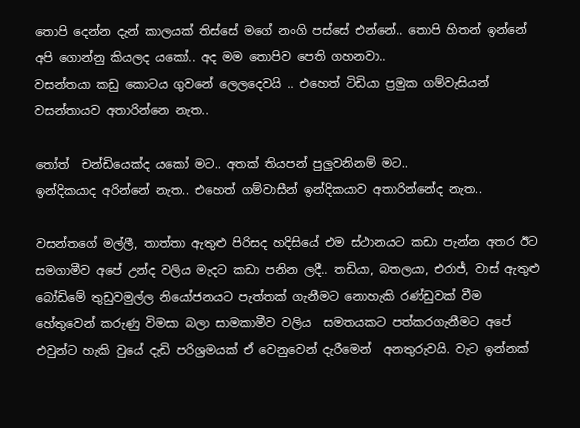තොපි දෙන්න දැන් කාලයක් තිස්සේ මගේ නංගි පස්සේ එන්නේ.. තොපි හිතන් ඉන්නේ අපි ගොන්නු කියලද යකෝ.. අද මම තොපිව පෙති ගහනවා..
වසන්තයා කඩු කොටය ගුවනේ ලෙලදෙවයි .. එහෙත් ටිඩියා ප්‍රමුක ගම්වැසියන් වසන්තායව අතාරින්නෙ නැත..

තෝත්  චන්ඩියෙක්ද යකෝ මට.. අතක් තියපන් පුලුවනිනම් මට..
ඉන්දිකයාද අරින්නේ නැත.. එහෙත් ගම්වාසීන් ඉන්දිකයාව අතාරින්නේද නැත..

වසන්තගේ මල්ලී, තාත්තා ඇතුළු පිරිසද හදිසියේ එම ස්ථානයට කඩා පැන්න අතර ඊට සමගාමීව අපේ උන්ද වලිය මැදට කඩා පනින ලදී.. තඩියා, බතලයා, එරාජ්, වාස් ඇතුළු බෝඩිමේ තුඩුවමුල්ල නියෝජනයට පැත්තක් ගැනීමට නොහැකි රණ්ඩුවක් වීම හේතුවෙන් කරුණු විමසා බලා සාමකාමීව වලිය  සමතයකට පත්කරගැනීමට අපේ එවුන්ට හැකි වුයේ දැඩි පරිශ්‍රමයක් ඒ වෙනුවෙන් දැරීමෙන්  අනතුරුවයි. වැට ඉන්නක්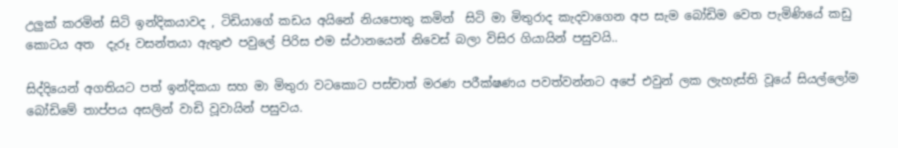උලුක් කරමින් සිටි ඉන්දිකයාවද , ටිඩියාගේ කඩය අයිනේ නියපොතු කමින්  සිටි මා මිතුරාද කැදවාගෙන අප සැම බෝඩිම වෙත පැමිණියේ කඩු කොටය අත  දැරූ වසන්තයා ඇතුළු පවුලේ පිරිස එම ස්ථානයෙන් නිවෙස් බලා විසිර ගියායින් පසුවයි..

සිද්දියෙන් අගතියට පත් ඉන්දිකයා සහ මා මිතුරා වටකොට පස්චාත් මරණ පරීක්ෂණය පවත්වන්නට අපේ එවුන් ලක ලැහැස්ති වූයේ සියල්ලෝම බෝඩිමේ තාප්පය අසලින් වාඩි වූවායින් පසුවය.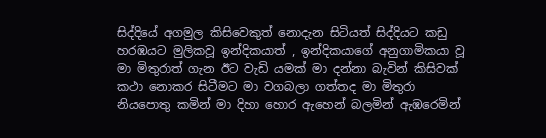සිද්දියේ අගමුල කිසිවෙකුත් නොදැන සිටියත් සිද්දියට කඩු හරඹයට මුලිකවූ ඉන්දිකයාත් , ඉන්දිකයාගේ අනුගාමිකයා වූ  මා මිතුරාත් ගැන ඊට වැඩි යමක් මා දන්නා බැවින් කිසිවක් කථා නොකර සිටීමට මා වගබලා ගත්තද මා මිතුරා නියපොතු කමින් මා දිහා හොර ඇහෙන් බලමින් ඇඹරෙමින්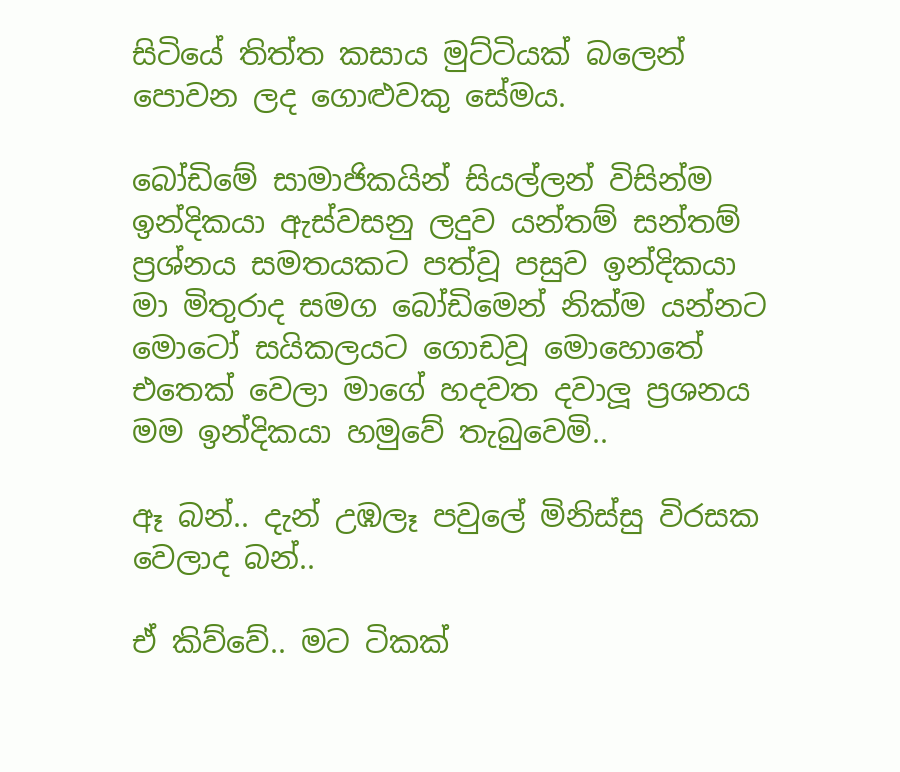සිටියේ තිත්ත කසාය මුට්ටියක් බලෙන් පොවන ලද ගොළුවකු සේමය.

බෝඩිමේ සාමාජිකයින් සියල්ලන් විසින්ම ඉන්දිකයා ඇස්වසනු ලදුව යන්තම් සන්තම් ප්‍රශ්නය සමතයකට පත්වූ පසුව ඉන්දිකයා මා මිතුරාද සමග බෝඩිමෙන් නික්ම යන්නට මොටෝ සයිකලයට ගොඩවූ මොහොතේ එතෙක් වෙලා මාගේ හදවත දවාලූ ප්‍රශනය මම ඉන්දිකයා හමුවේ තැබුවෙමි..

ඈ බන්.. දැන් උඹලෑ පවුලේ මිනිස්සු විරසක වෙලාද බන්..

ඒ කිව්වේ.. මට ටිකක්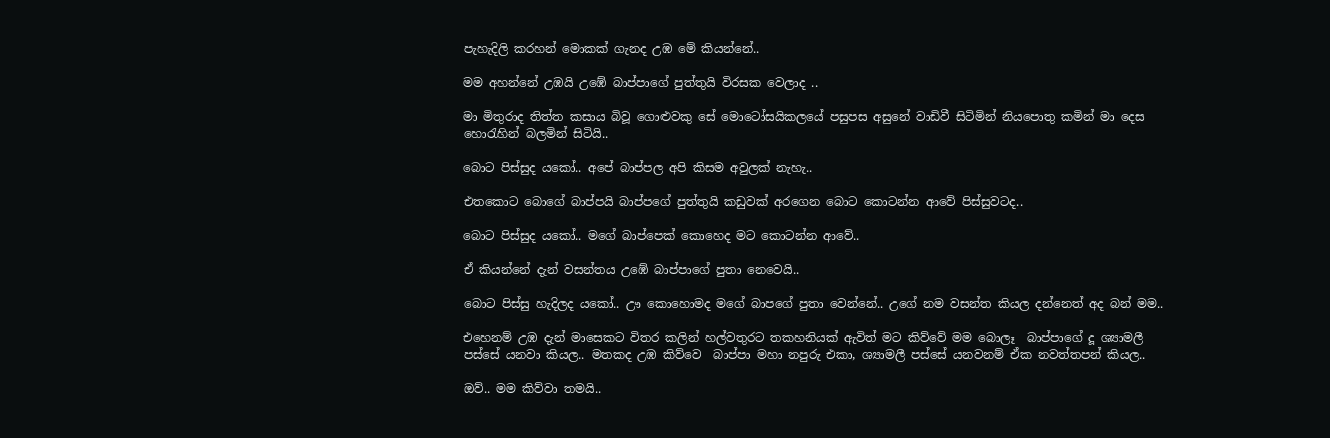පැහැදිලි කරහන් මොකක් ගැනද උඹ මේ කියන්නේ..

මම අහන්නේ උඹයි උඹේ බාප්පාගේ පුත්තුයි විරසක වෙලාද ..

මා මිතුරාද තිත්ත කසාය බිවූ ගොළුවකු සේ මොටෝසයිකලයේ පසුපස අසුනේ වාඩිවී සිටිමින් නියපොතු කමින් මා දෙස හොරැහින් බලමින් සිටියි..

බොට පිස්සුද යකෝ.. අපේ බාප්පල අපි කිසම අවුලක් නැහැ..

එතකොට බොගේ බාප්පයි බාප්පගේ පුත්තුයි කඩුවක් අරගෙන බොට කොටන්න ආවේ පිස්සුවටද..

බොට පිස්සුද යකෝ.. මගේ බාප්පෙක් කොහෙද මට කොටන්න ආවේ..

ඒ කියන්නේ දැන් වසන්තය උඹේ බාප්පාගේ පුතා නෙවෙයි..

බොට පිස්සු හැදිලද යකෝ.. ඌ කොහොමද මගේ බාපගේ පුතා වෙන්නේ.. උගේ නම වසන්ත කියල දන්නෙත් අද බන් මම..

එහෙනම් උඹ දැන් මාසෙකට විතර කලින් හල්වතුරට තකහනියක් ඇවිත් මට කිව්වේ මම බොලෑ  බාප්පාගේ දූ ශ්‍යාමලී පස්සේ යනවා කියල.. මතකද උඹ කිව්වෙ  බාප්පා මහා නපුරු එකා, ශ්‍යාමලී පස්සේ යනවනම් ඒක නවත්තපන් කියල..

ඔව්.. මම කිව්වා තමයි..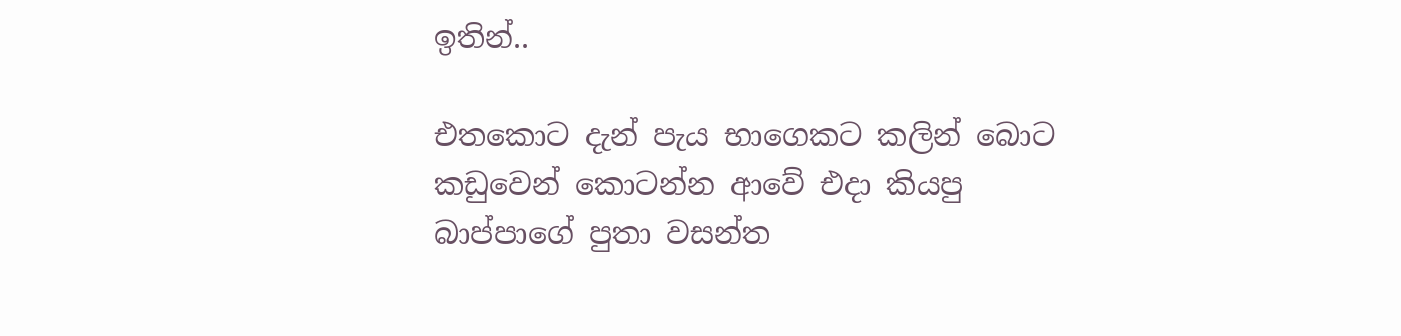ඉතින්..

එතකොට දැන් පැය භාගෙකට කලින් බොට කඩුවෙන් කොටන්න ආවේ එදා කියපු බාප්පාගේ පුතා වසන්ත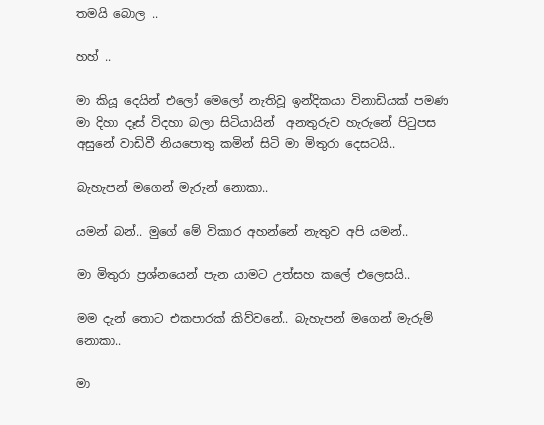තමයි බොල ..

හහ් ..

මා කියූ දෙයින් එලෝ මෙලෝ නැතිවූ ඉන්දිකයා විනාඩියක් පමණ මා දිහා දෑස් විදහා බලා සිටියායින්  අනතුරුව හැරුනේ පිටුපස අසුනේ වාඩිවී නියපොතු කමින් සිටි මා මිතුරා දෙසටයි..

බැහැපන් මගෙන් මැරුන් නොකා..

යමන් බන්.. මුගේ මේ විකාර අහන්නේ නැතුව අපි යමන්..

මා මිතුරා ප්‍රශ්නයෙන් පැන යාමට උත්සහ කලේ එලෙසයි..

මම දැන් තොට එකපාරක් කිව්වනේ.. බැහැපන් මගෙන් මැරුම් නොකා..

මා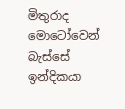මිතුරාද මොටෝවෙන් බැස්සේ ඉන්දිකයා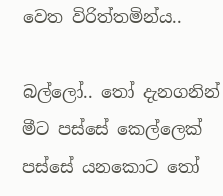වෙත විරිත්තමින්ය..

බල්ලෝ.. තෝ දැනගනින් මීට පස්සේ කෙල්ලෙක් පස්සේ යනකොට තෝ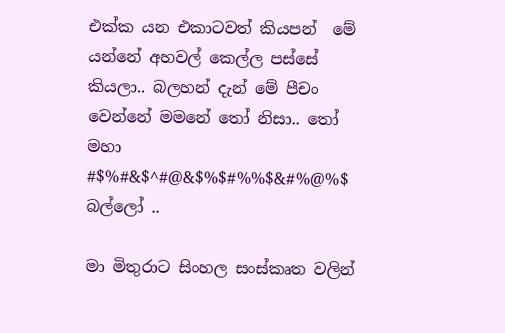එක්ක යන එකාටවත් කියපන්  මේ යන්නේ අහවල් කෙල්ල පස්සේ කියලා.. බලහන් දැන් මේ පීචං වෙන්නේ මමනේ තෝ නිසා.. තෝ මහා #$%#&$^#@&$%$#%%$&#%@%$ බල්ලෝ ..

මා මිතුරාට සිංහල සංස්කෘත වලින්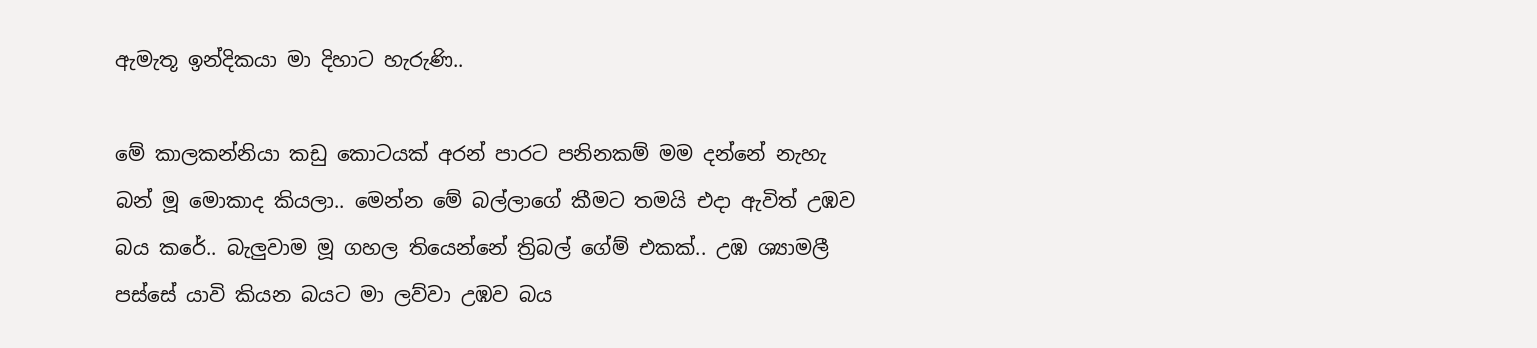ඇමැතූ ඉන්දිකයා මා දිහාට හැරුණි..

මේ කාලකන්නියා කඩු කොටයක් අරන් පාරට පනිනකම් මම දන්නේ නැහැ බන් මූ මොකාද කියලා.. මෙන්න මේ බල්ලාගේ කීමට තමයි එදා ඇවිත් උඹව බය කරේ.. බැලුවාම මූ ගහල තියෙන්නේ ත්‍රිබල් ගේම් එකක්.. උඹ ශ්‍යාමලී පස්සේ යාවි කියන බයට මා ලව්වා උඹව බය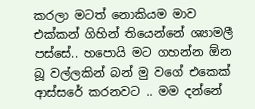කරලා මටත් නොකියම මාව එක්කන් ගිහින් තියෙන්නේ ශ්‍යාමලී පස්සේ.. හපොයි මට ගහන්න ඕන බූ වල්ලකින් බන් මු වගේ එකෙක් ආස්සරේ කරනවට .. මම දන්නේ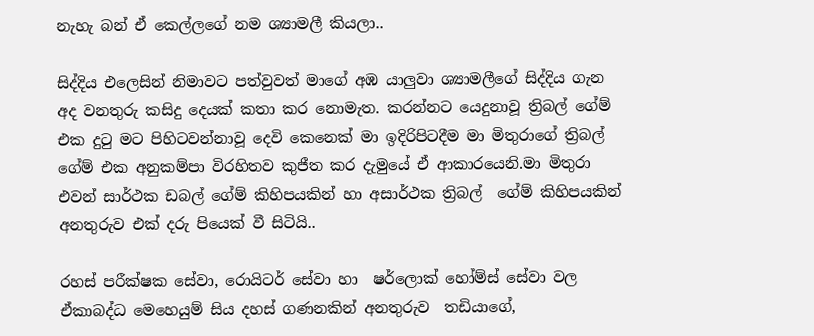නැහැ බන් ඒ කෙල්ලගේ නම ශ්‍යාමලී කියලා..

සිද්දිය එලෙසින් නිමාවට පත්වුවත් මාගේ අඹ යාලුවා ශ්‍යාමලීගේ සිද්දිය ගැන අද වනතුරු කසිදු දෙයක් කතා කර නොමැත. කරන්නට යෙදුනාවූ ත්‍රිබල් ගේම් එක දුටු මට පිහිටවන්නාවූ දෙවි කෙනෙක් මා ඉදිරිපිටදීම මා මිතුරාගේ ත්‍රිබල්  ගේම් එක අනුකම්පා විරහිතව කුජීත කර දැමුයේ ඒ ආකාරයෙනි.මා මිතුරා එවන් සාර්ථක ඩබල් ගේම් කිහිපයකින් හා අසාර්ථක ත්‍රිබල්  ගේම් කිහිපයකින්  අනතුරුව එක් දරු පියෙක් වී සිටියි..

රහස් පරීක්ෂක සේවා, රොයිටර් සේවා හා  ෂර්ලොක් හෝම්ස් සේවා වල ඒකාබද්ධ මෙහෙයුම් සිය දහස් ගණනකින් අනතුරුව  තඩියාගේ,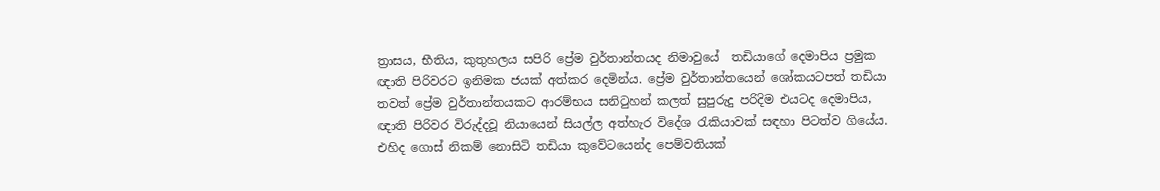ත්‍රාසය, භීතිය, කුතුහලය සපිරි ප්‍රේම වුර්තාන්තයද නිමාවුයේ  තඩියාගේ දෙමාපිය ප්‍රමුක ඥාති පිරිවරට ඉනිමක ජයක් අත්කර දෙමින්ය. ප්‍රේම වුර්තාන්තයෙන් ශෝකයටපත් තඩියා තවත් ප්‍රේම වුර්තාන්තයකට ආරම්භය සනිටුහන් කලත් සුපුරුදු පරිදිම එයටද දෙමාපිය, ඥාති පිරිවර විරුද්දවූ නියායෙන් සියල්ල අත්හැර විදේශ රැකියාවක් සඳහා පිටත්ව ගියේය. එහිද ගොස් නිකම් නොසිටි තඩියා කුවේටයෙන්ද පෙම්වතියක්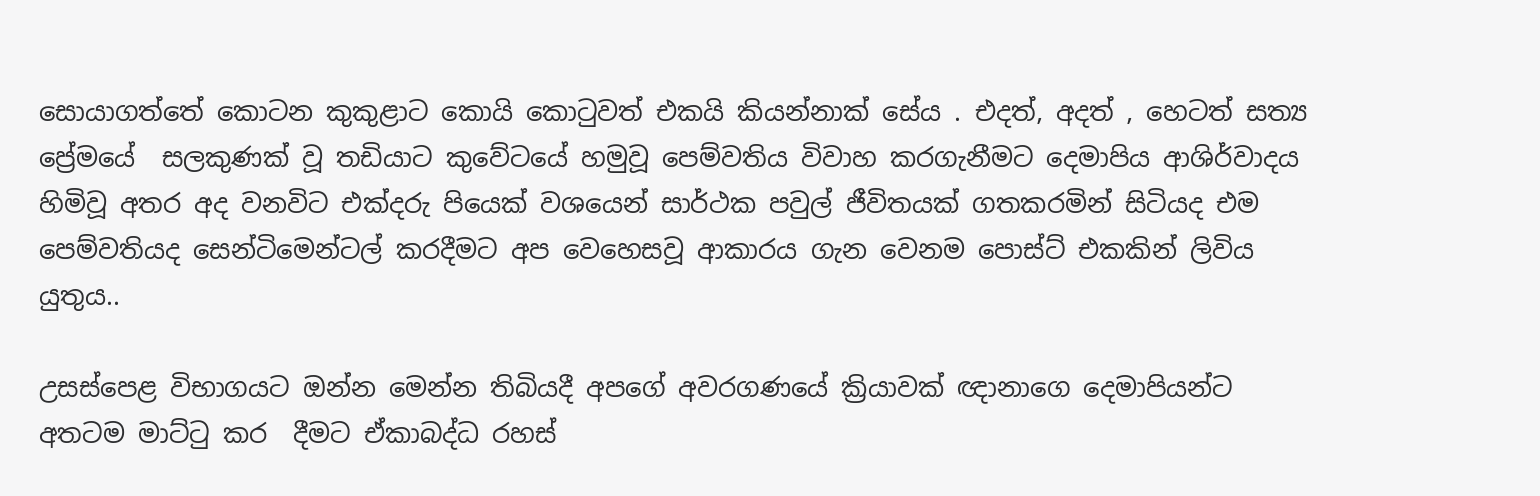සොයාගත්තේ කොටන කුකුළාට කොයි කොටුවත් එකයි කියන්නාක් සේය . එදත්, අදත් , හෙටත් සත්‍ය ප්‍රේමයේ  සලකුණක් වූ තඩියාට කුවේටයේ හමුවූ පෙම්වතිය විවාහ කරගැනීමට දෙමාපිය ආශිර්වාදය හිමිවූ අතර අද වනවිට එක්දරු පියෙක් වශයෙන් සාර්ථක පවුල් ජීවිතයක් ගතකරමින් සිටියද එම පෙම්වතියද සෙන්ටිමෙන්ටල් කරදීමට අප වෙහෙසවූ ආකාරය ගැන වෙනම පොස්ට් එකකින් ලිවිය යුතුය..

උසස්පෙළ විභාගයට ඔන්න මෙන්න තිබියදී අපගේ අවරගණයේ ක්‍රියාවක් ඥානාගෙ දෙමාපියන්ට අතටම මාට්ටු කර  දීමට ඒකාබද්ධ රහස්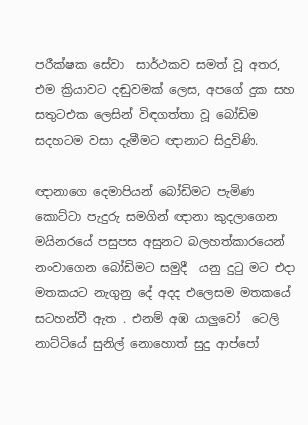පරීක්ෂක සේවා  සාර්ථකව සමත් වූ අතර, එම ක්‍රියාවට දඬුවමක් ලෙස, අපගේ දුක සහ  සතුටඑක ලෙසින් විඳගත්තා වූ බෝඩිම සදහටම වසා දැමීමට ඥානාට සිදුවිණි.

ඥානාගෙ දෙමාපියන් බෝඩිමට පැමිණ කොට්ටා පැදුරු සමගින් ඥානා කුදලාගෙන මයිනරයේ පසුපස අසුනට බලහත්කාරයෙන් නංවාගෙන බෝඩිමට සමුදී  යනු දුටු මට එදා මතකයට නැගුනු දේ අදද එලෙසම මතකයේ  සටහන්වී ඇත . එනම් අඹ යාලුවෝ  ටෙලි නාට්ටියේ සුනිල් නොහොත් සුදු ආප්පෝ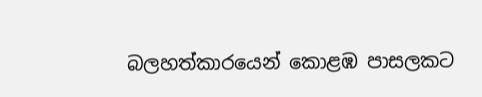බලහත්කාරයෙන් කොළඹ පාසලකට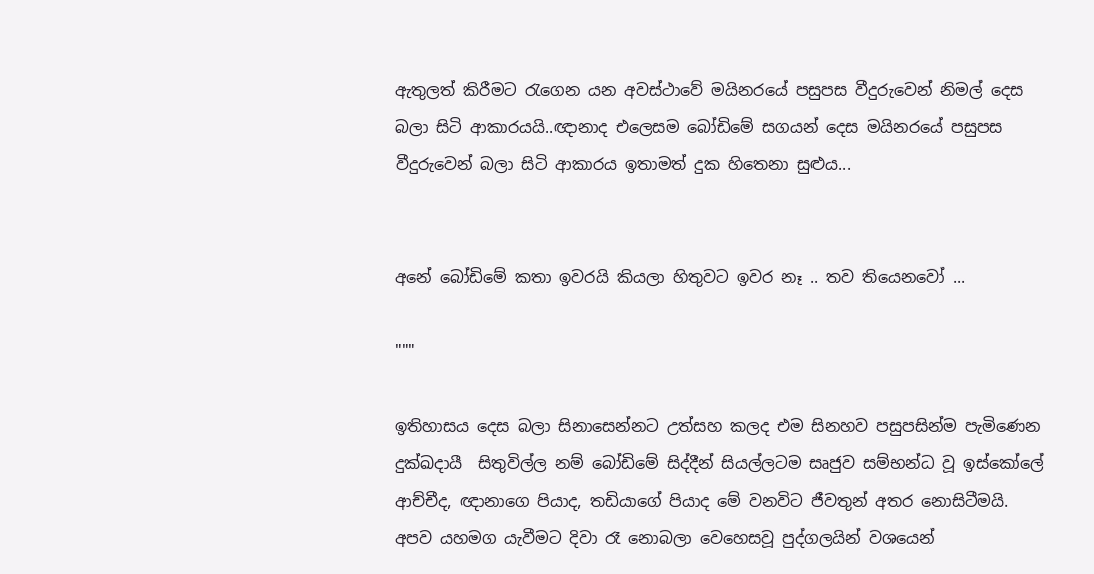ඇතුලත් කිරීමට රැගෙන යන අවස්ථාවේ මයිනරයේ පසුපස වීදුරුවෙන් නිමල් දෙස බලා සිටි ආකාරයයි..ඥානාද එලෙසම බෝඩිමේ සගයන් දෙස මයිනරයේ පසුපස වීදුරුවෙන් බලා සිටි ආකාරය ඉතාමත් දුක හිතෙනා සුළුය...


අනේ බෝඩිමේ කතා ඉවරයි කියලා හිතුවට ඉවර නෑ .. තව තියෙනවෝ ...

"""

ඉතිහාසය දෙස බලා සිනාසෙන්නට උත්සහ කලද එම සිනහව පසුපසින්ම පැමිණෙන දුක්ඛදායී  සිතුවිල්ල නම් බෝඩිමේ සිද්දීන් සියල්ලටම සෘජුව සම්භන්ධ වූ ඉස්කෝලේ ආච්චීද, ඥානාගෙ පියාද, තඩියාගේ පියාද මේ වනවිට ජීවතුන් අතර නොසිටීමයි. අපව යහමග යැවීමට දිවා රෑ නොබලා වෙහෙසවූ පුද්ගලයින් වශයෙන්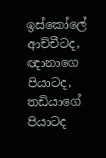ඉස්කෝලේ ආච්චීටද, ඥානාගෙ පියාටද, තඩියාගේ පියාටද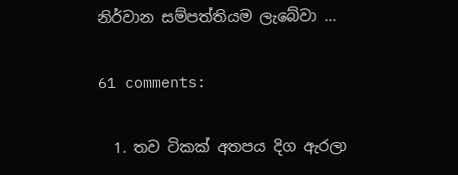නිර්වාන සම්පත්තියම ලැබේවා ...

61 comments:

  1. තව ටිකක් අතපය දිග ඇරලා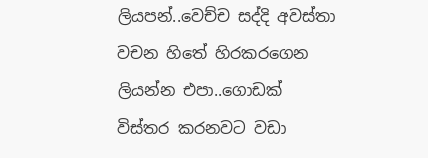ලියපන්..වෙච්ච සද්දි අවස්තා වචන හිතේ හිරකරගෙන ලියන්න එපා..ගොඩක් විස්තර කරනවට වඩා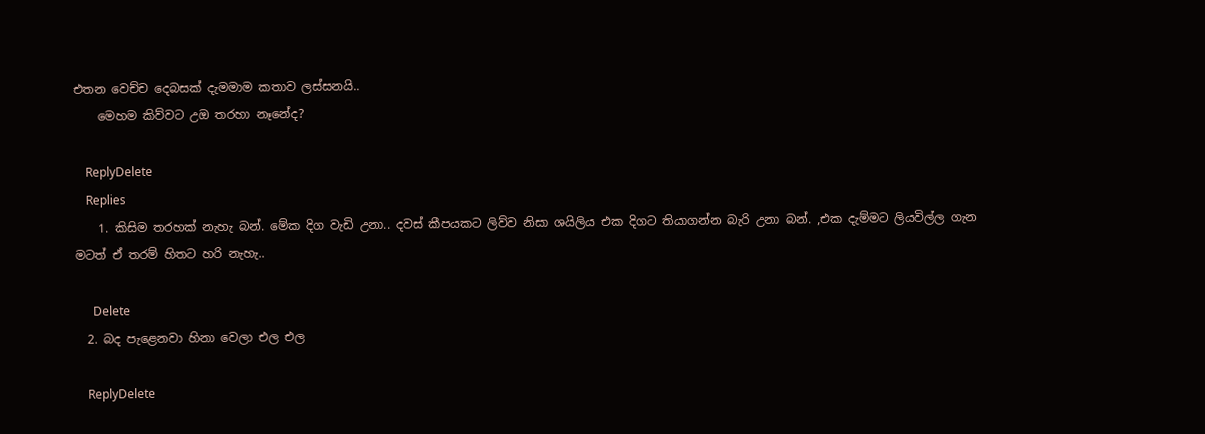එතන වෙච්ච දෙබසක් දැමමාම කතාව ලස්සනයි..
    මෙහම කිව්වට උඔ තරහා නෑනේද?

    ReplyDelete
    Replies
    1. කිසිම තරහක් නැහැ බන්. මේක දිග වැඩි උනා.. දවස් කීපයකට ලිව්ව නිසා ශයිලිය එක දිගට තියාගන්න බැරි උනා බන්. ,එක දැම්මට ලියවිල්ල ගැන මටත් ඒ තරම් හිතට හරි නැහැ..

      Delete
  2. බද පැළෙනවා හිනා වෙලා එල එල

    ReplyDelete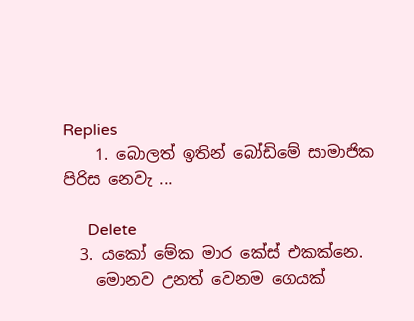Replies
    1. බොලත් ඉතින් බෝඩිමේ සාමාජික පිරිස නෙවැ ...

      Delete
  3. යකෝ මේක මාර කේස් එකක්නෙ.
    මොනව උනත් වෙනම ගෙයක්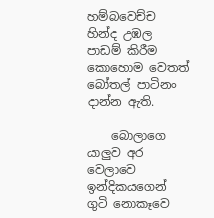හම්බවෙච්ච හින්ද උඹල පාඩම් කිරීම කොහොම වෙතත් බෝතල් පාටිනං දාන්න ඇති.

    බොලාගෙ යාලුව අර වෙලාවෙ ඉන්දිකයගෙන් ගුටි නොකෑවෙ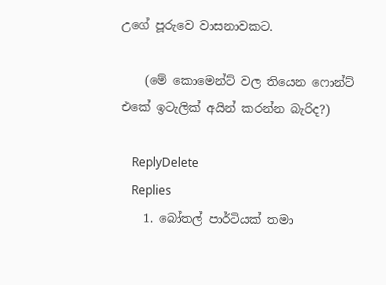උගේ පූරුවෙ වාසනාවකට.

    (මේ කොමෙන්ට් වල තියෙන ෆොන්ට් එකේ ඉටැලික් අයින් කරන්න බැරිද?)

    ReplyDelete
    Replies
    1. බෝතල් පාර්ටියක් තමා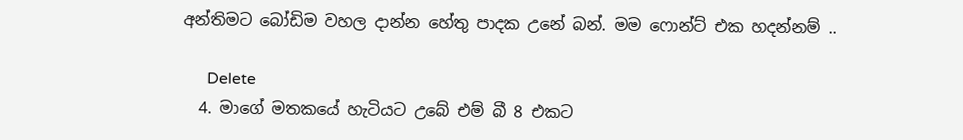අන්තිමට බෝඩිම වහල දාන්න හේතු පාදක උනේ බන්. මම ෆොන්ට් එක හදන්නම් ..

      Delete
  4. මාගේ මතකයේ හැටියට උබේ එම් බී 8 එකට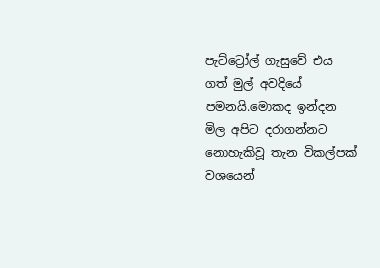පැට්ට්‍රෝල් ගැසුවේ එය ගත් මුල් අවදියේ පමනයි.මොකද ඉන්දන මිල අපිට දරාගන්නට නොහැකිවූ තැන විකල්පක් වශයෙන්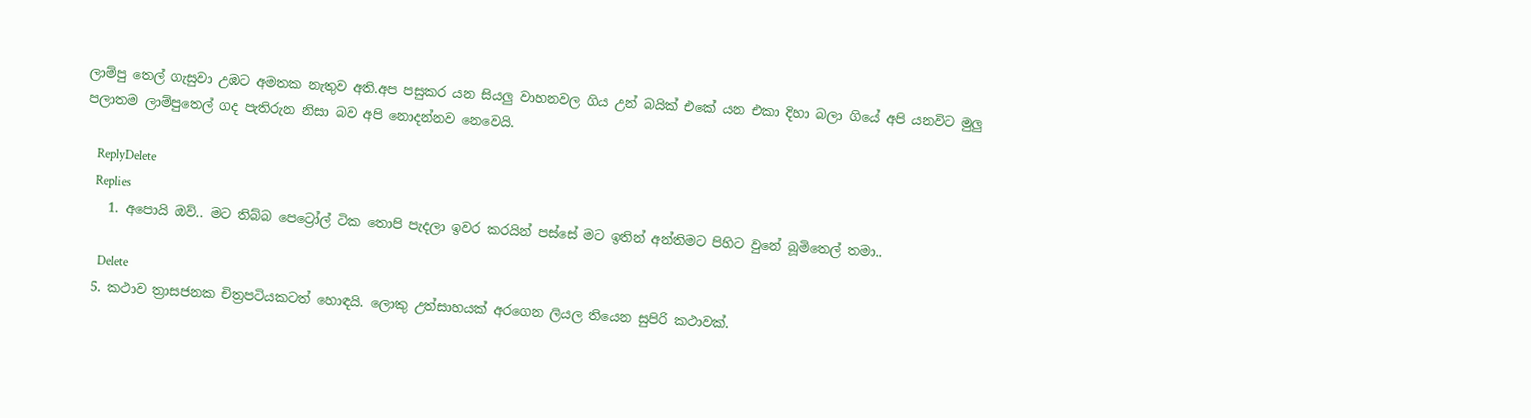ලාම්පු තෙල් ගැසුවා උඹට අමතක නැතුව අති.අප පසුකර යන සියලු වාහනවල ගිය උන් බයික් එකේ යන එකා දිහා බලා ගියේ අපි යනවිට මුලු පලාතම ලාම්පුතෙල් ගද පැතිරුන නිසා බව අපි නොදන්නව නෙවෙයි.

    ReplyDelete
    Replies
    1. අපොයි ඔව්.. මට තිබ්බ පෙට්‍රෝල් ටික තොපි පැදලා ඉවර කරයින් පස්සේ මට ඉතින් අන්තිමට පිහිට වුනේ බූමිතෙල් තමා..

      Delete
  5. කථාව ත්‍රාසජනක චිත්‍රපටියකටත් හොඳයි. ලොකු උත්සාහයක් අරගෙන ලියල තියෙන සුපිරි කථාවක්.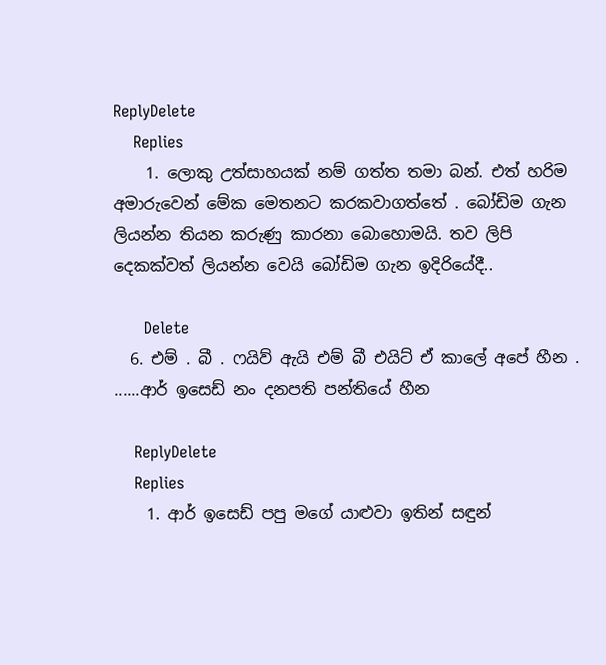ReplyDelete
    Replies
    1. ලොකු උත්සාහයක් නම් ගත්ත තමා බන්. එත් හරිම අමාරුවෙන් මේක මෙතනට කරකවාගත්තේ . බෝඩිම ගැන ලියන්න තියන කරුණු කාරනා බොහොමයි. තව ලිපි දෙකක්වත් ලියන්න වෙයි බෝඩිම ගැන ඉදිරියේදී..

      Delete
  6. එම් . බී . ෆයිව් ඇයි එම් බී එයිට් ඒ කාලේ අපේ හීන . ......ආර් ඉසෙඩ් නං දනපති පන්තියේ හීන

    ReplyDelete
    Replies
    1. ආර් ඉසෙඩ් පපු මගේ යාළුවා ඉතින් සඳුන්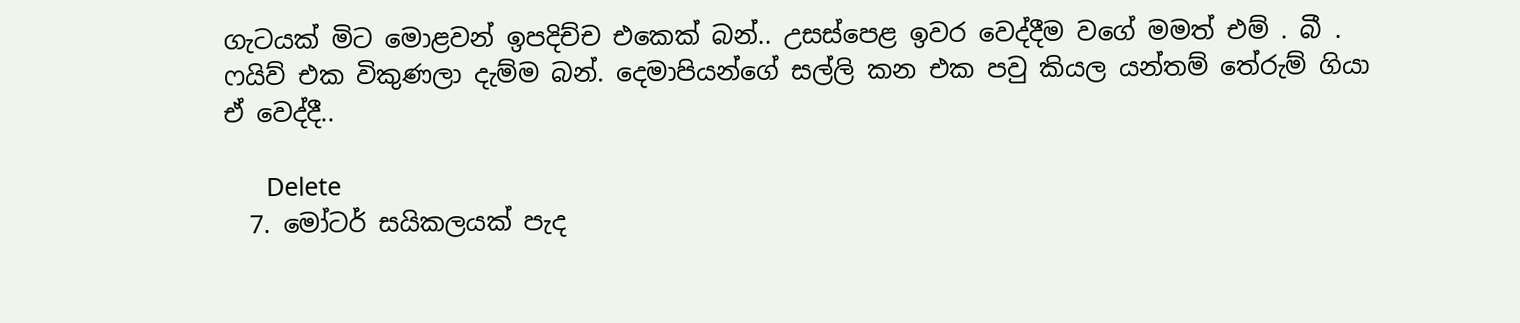ගැටයක් මිට මොළවන් ඉපදිච්ච එකෙක් බන්.. උසස්පෙළ ඉවර වෙද්දීම වගේ මමත් එම් . බී . ෆයිව් එක විකුණලා දැම්ම බන්. දෙමාපියන්ගේ සල්ලි කන එක පවු කියල යන්තම් තේරුම් ගියා ඒ වෙද්දී..

      Delete
  7. මෝටර් සයිකලයක් පැද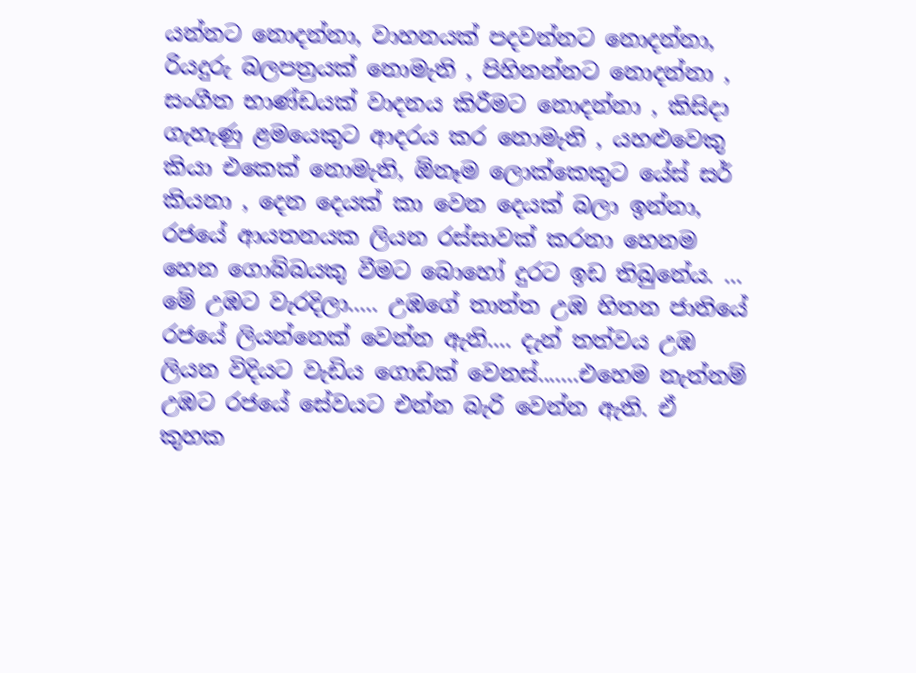යන්නට නොදන්නා, වාහනයක් පදවන්නට නොදන්නා, රියදුරු බලපත්‍රයක් නොමැති , පිහිනන්නට නොදන්නා , සංගීත භාණ්ඩයක් වාදනය කිරීමට නොදන්නා , කිසිදා ගැහැණු ළමයෙකුට ආදරය කර නොමැති , යහළුවෙකු කියා එකෙක් නොමැති, ඕනෑම ලොක්කෙකුට යේස් සර් කියනා , දෙන දෙයක් කා වෙන දෙයක් බලා ඉන්නා, රජයේ ආයතනයක ලියන රස්සාවක් කරනා හෙනම හෙන ගොබ්බයකු වීමට බොහෝ දුරට ඉඩ තිබුනේය. ... මේ උඹට වැරදිලා..... උඹගේ තාත්ත උඹ හිතන ජාතියේ රජයේ ලියන්නෙක් වෙන්න ඇති.... දැන් තත්වය උඹ ලියන විදියට වැඩිය ගොඩක් වෙනස්.......එහෙම නැත්නම් උඹට රජයේ සේවයට එන්න බැරි වෙන්න ඇති. ඒ කුහක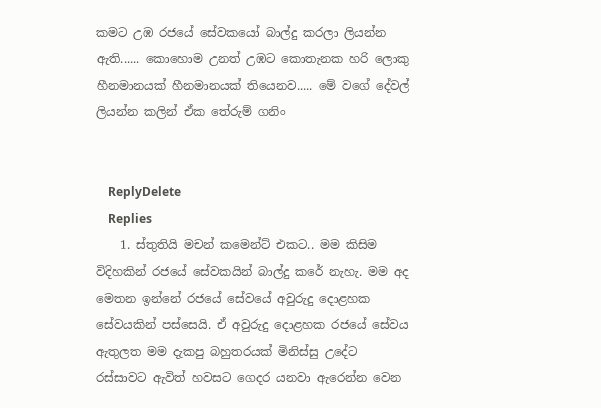කමට උඹ රජයේ සේවකයෝ බාල්දු කරලා ලියන්න ඇති...... කොහොම උනත් උඹට කොතැනක හරි ලොකු හීනමානයක් හීනමානයක් තියෙනව..... මේ වගේ දේවල් ලියන්න කලින් ඒක තේරුම් ගනිං


    ReplyDelete
    Replies
    1. ස්තුතියි මචන් කමෙන්ට් එකට.. මම කිසිම විදිහකින් රජයේ සේවකයින් බාල්දු කරේ නැහැ. මම අද මෙතන ඉන්නේ රජයේ සේවයේ අවුරුදු දොළහක සේවයකින් පස්සෙයි. ඒ අවුරුදු දොළහක රජයේ සේවය ඇතුලත මම දැකපු බහුතරයක් මිනිස්සු උදේට රස්සාවට ඇවිත් හවසට ගෙදර යනවා ඇරෙන්න වෙන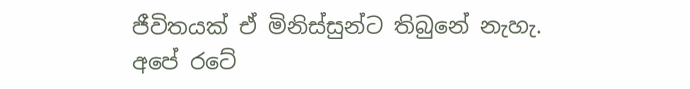ජීවිතයක් ඒ මිනිස්සුන්ට තිබුනේ නැහැ. අපේ රටේ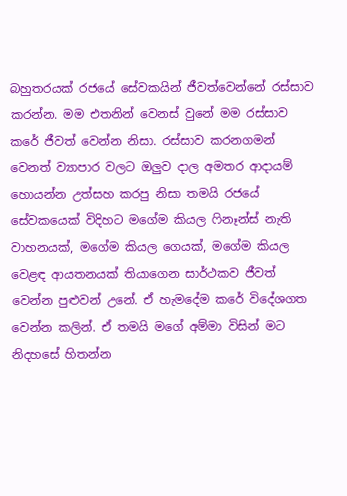බහුතරයක් රජයේ සේවකයින් ජීවත්වෙන්නේ රස්සාව කරන්න. මම එතනින් වෙනස් වුනේ මම රස්සාව කරේ ජීවත් වෙන්න නිසා. රස්සාව කරනගමන් වෙනත් ව්‍යාපාර වලට ඔලුව දාල අමතර ආදායම් හොයන්න උත්සහ කරපු නිසා තමයි රජයේ සේවකයෙක් විදිහට මගේම කියල ෆිනෑන්ස් නැති වාහනයක්, මගේම කියල ගෙයක්, මගේම කියල වෙළඳ ආයතනයක් තියාගෙන සාර්ථකව ජීවත් වෙන්න පුළුවන් උනේ. ඒ හැමදේම කරේ විදේශගත වෙන්න කලින්. ඒ තමයි මගේ අම්මා විසින් මට නිදහසේ හිතන්න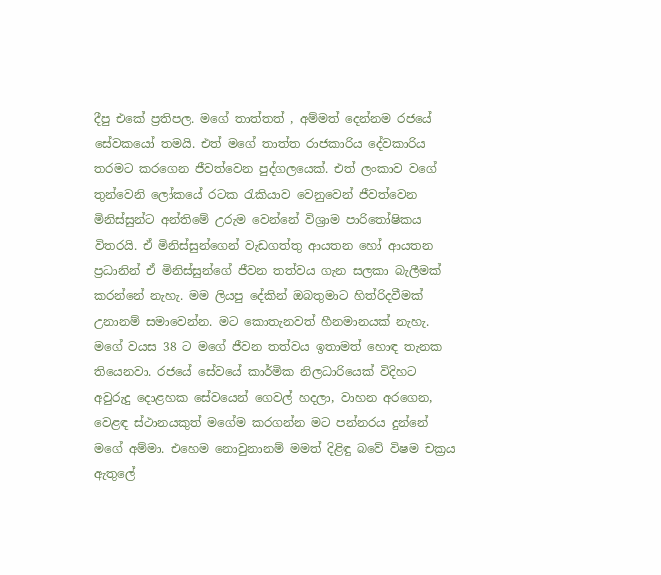දීපු එකේ ප්‍රතිපල. මගේ තාත්තත් , අම්මත් දෙන්නම රජයේ සේවකයෝ තමයි. එත් මගේ තාත්ත රාජකාරිය දේවකාරිය තරමට කරගෙන ජීවත්වෙන පුද්ගලයෙක්. එත් ලංකාව වගේ තුන්වෙනි ලෝකයේ රටක රැකියාව වෙනුවෙන් ජීවත්වෙන මිනිස්සුන්ට අන්තිමේ උරුම වෙන්නේ විශ්‍රාම පාරිතෝෂිකය විතරයි. ඒ මිනිස්සුන්ගෙන් වැඩගත්තු ආයතන හෝ ආයතන ප්‍රධානින් ඒ මිනිස්සුන්ගේ ජීවන තත්වය ගැන සලකා බැලීමක් කරන්නේ නැහැ. මම ලියපු දේකින් ඔබතුමාට හිත්රිදවීමක් උනානම් සමාවෙන්න. මට කොතැනවත් හීනමානයක් නැහැ. මගේ වයස 38 ට මගේ ජීවන තත්වය ඉතාමත් හොඳ තැනක තියෙනවා. රජයේ සේවයේ කාර්මික නිලධාරියෙක් විදිහට අවුරුදු දොළහක සේවයෙන් ගෙවල් හදලා, වාහන අරගෙන, වෙළඳ ස්ථානයකුත් මගේම කරගන්න මට පන්නරය දුන්නේ මගේ අම්මා. එහෙම නොවුනානම් මමත් දිළිඳු බවේ විෂම චක්‍රය ඇතුලේ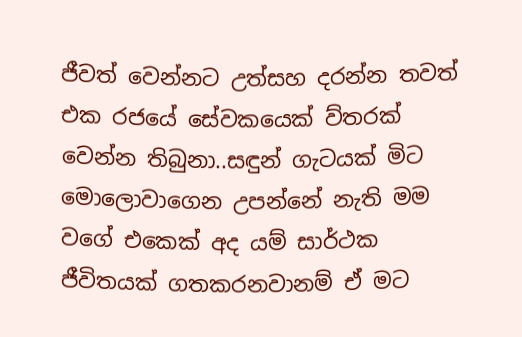ජීවත් වෙන්නට උත්සහ දරන්න තවත් එක රජයේ සේවකයෙක් ව්තරක් වෙන්න තිබුනා..සඳුන් ගැටයක් මිට මොලොවාගෙන උපන්නේ නැති මම වගේ එකෙක් අද යම් සාර්ථක ජීවිතයක් ගතකරනවානම් ඒ මට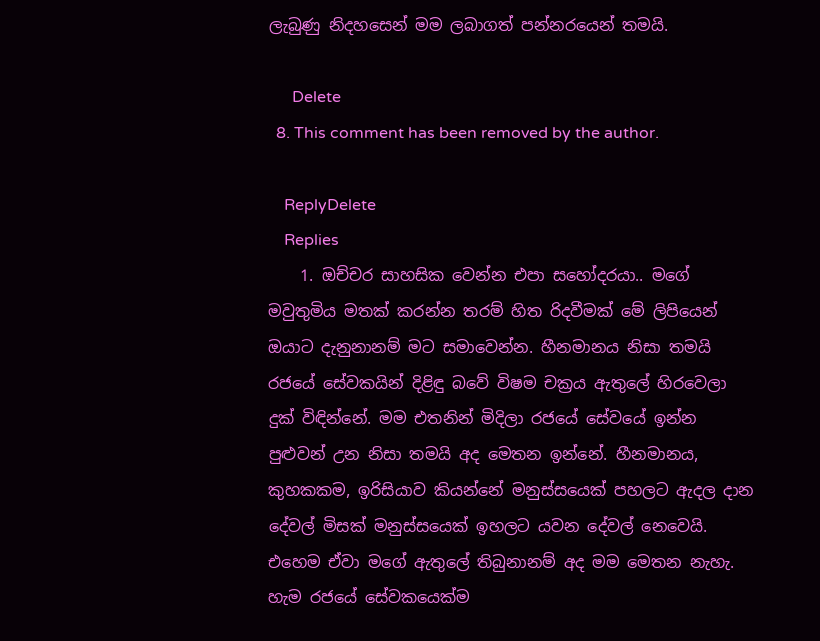ලැබුණු නිදහසෙන් මම ලබාගත් පන්නරයෙන් තමයි.

      Delete
  8. This comment has been removed by the author.

    ReplyDelete
    Replies
    1. ඔච්චර සාහසික වෙන්න එපා සහෝදරයා.. මගේ මවුතුමිය මතක් කරන්න තරම් හිත රිදවීමක් මේ ලිපියෙන් ඔයාට දැනුනානම් මට සමාවෙන්න. හීනමානය නිසා තමයි රජයේ සේවකයින් දිළිඳු බවේ විෂම චක්‍රය ඇතුලේ හිරවෙලා දුක් විඳින්නේ. මම එතනින් මිදිලා රජයේ සේවයේ ඉන්න පුළුවන් උන නිසා තමයි අද මෙතන ඉන්නේ. හීනමානය, කුහකකම, ඉරිසියාව කියන්නේ මනුස්සයෙක් පහලට ඇදල දාන දේවල් මිසක් මනුස්සයෙක් ඉහලට යවන දේවල් නෙවෙයි. එහෙම ඒවා මගේ ඇතුලේ තිබුනානම් අද මම මෙතන නැහැ. හැම රජයේ සේවකයෙක්ම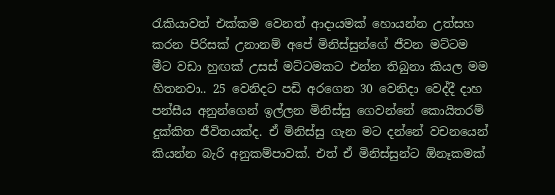රැකියාවත් එක්කම වෙනත් ආදායමක් හොයන්න උත්සහ කරන පිරිසක් උනානම් අපේ මිනිස්සුන්ගේ ජීවන මට්ටම මීට වඩා හුඟක් උසස් මට්ටමකට එන්න තිබුනා කියල මම හිතනවා.. 25 වෙනිදට පඩි අරගෙන 30 වෙනිදා වෙද්දී දාහ පන්සීය අනුන්ගෙන් ඉල්ලන මිනිස්සු ගෙවන්නේ කොයිතරම් දුක්කිත ජීවිතයක්ද. ඒ මිනිස්සු ගැන මට දන්නේ වචනයෙන් කියන්න බැරි අනුකම්පාවක්. එත් ඒ මිනිස්සුන්ට ඕනෑකමක්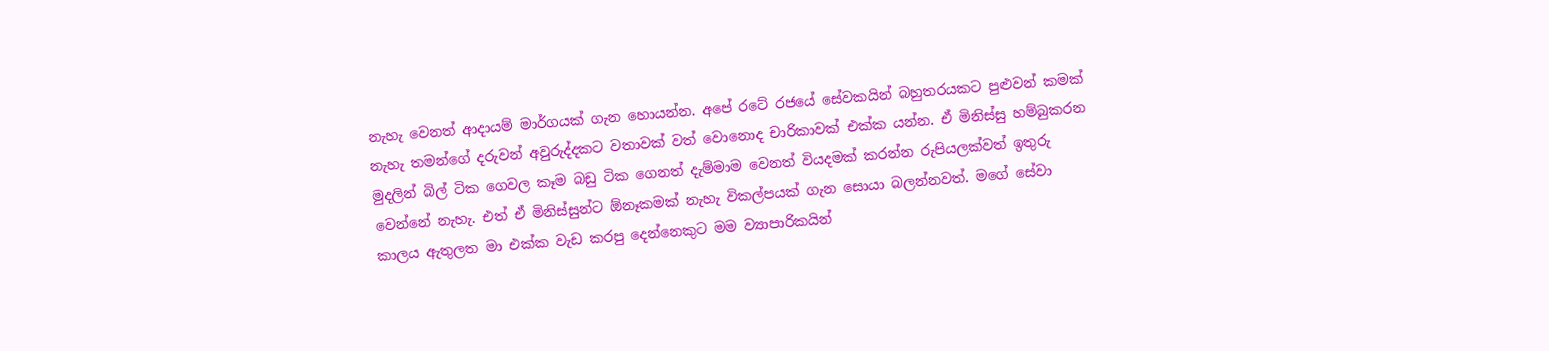නැහැ වෙනත් ආදායම් මාර්ගයක් ගැන හොයන්න. අපේ රටේ රජයේ සේවකයින් බහුතරයකට පුළුවන් කමක් නැහැ තමන්ගේ දරුවන් අවුරුද්දකට වතාවක් වත් වොනොද චාරිකාවක් එක්ක යන්න. ඒ මිනිස්සු හම්බුකරන මුදලින් බිල් ටික ගෙවල කෑම බඩු ටික ගෙනත් දැම්මාම වෙනත් වියදමක් කරන්න රුපියලක්වත් ඉතුරු වෙන්නේ නැහැ. එත් ඒ මිනිස්සුන්ට ඕනෑකමක් නැහැ විකල්පයක් ගැන සොයා බලන්නවත්. මගේ සේවා කාලය ඇතුලත මා එක්ක වැඩ කරපු දෙන්නෙකුට මම ව්‍යාපාරිකයින්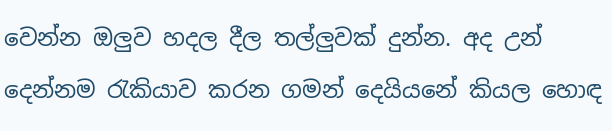වෙන්න ඔලුව හදල දීල තල්ලුවක් දුන්න. අද උන් දෙන්නම රැකියාව කරන ගමන් දෙයියනේ කියල හොඳ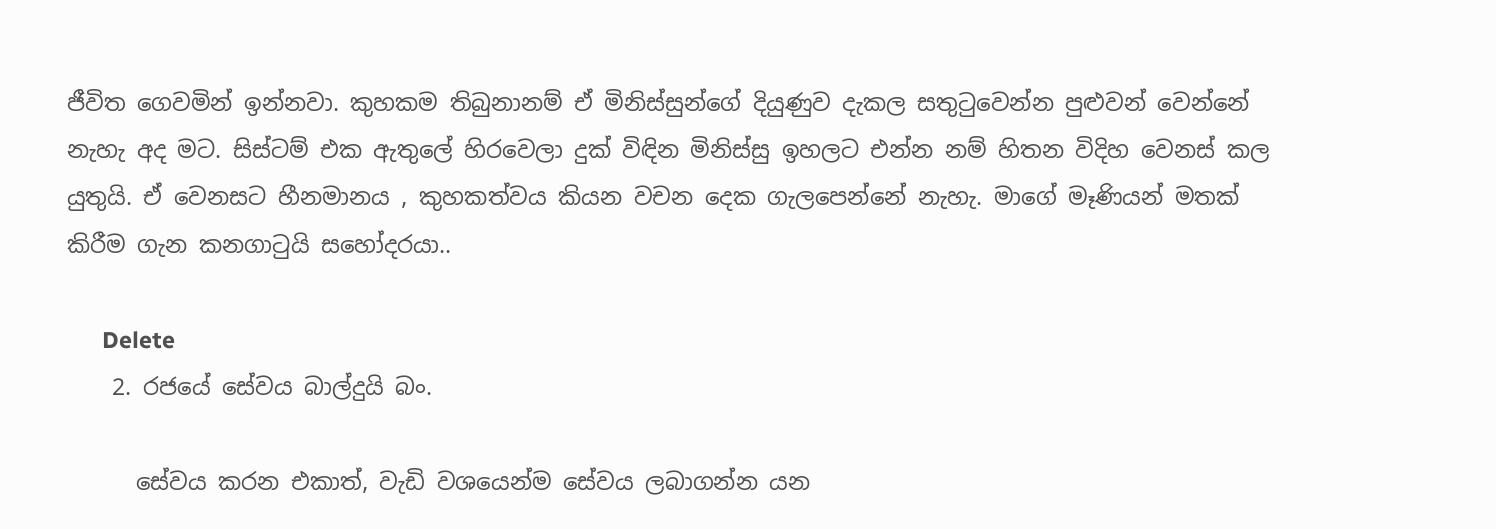ජීවිත ගෙවමින් ඉන්නවා. කුහකම තිබුනානම් ඒ මිනිස්සුන්ගේ දියුණුව දැකල සතුටුවෙන්න පුළුවන් වෙන්නේ නැහැ අද මට. සිස්ටම් එක ඇතුලේ හිරවෙලා දුක් විඳින මිනිස්සු ඉහලට එන්න නම් හිතන විදිහ වෙනස් කල යුතුයි. ඒ වෙනසට හීනමානය , කුහකත්වය කියන වචන දෙක ගැලපෙන්නේ නැහැ. මාගේ මෑණියන් මතක් කිරීම ගැන කනගාටුයි සහෝදරයා..

      Delete
    2. රජයේ සේවය බාල්දුයි බං.

      සේවය කරන එකාත්, වැඩි වශයෙන්ම සේවය ලබාගන්න යන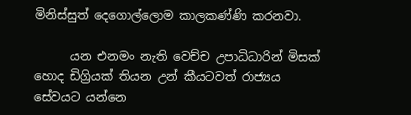මිනිස්සුත් දෙගොල්ලොම කාලකණ්ණි කරනවා.

      යන එනමං නැති වෙච්ච උපාධිධාරින් මිසක් හොද ඩිග්‍රියක් තියන උන් කීයටවත් රාජ්‍යය සේවයට යන්නෙ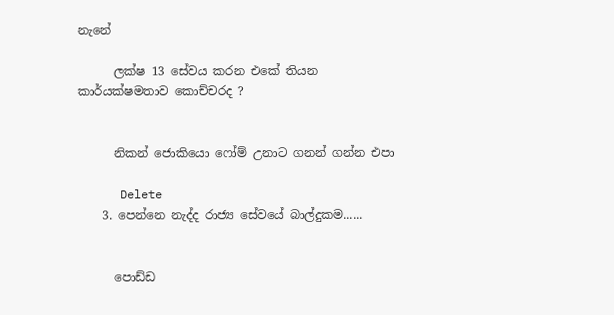නැනේ

      ලක්ෂ 13 සේවය කරන එකේ තියන කාර්යක්ෂමතාව කොච්චරද ?


      නිකන් ජොකියො ෆෝම් උනාට ගනන් ගන්න එපා

      Delete
    3. පෙන්නෙ නැද්ද රාජ්‍ය සේවයේ බාල්දුකම......


      පොඩ්ඩ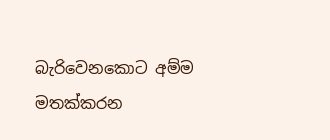බැරිවෙනකොට අම්ම මතක්කරන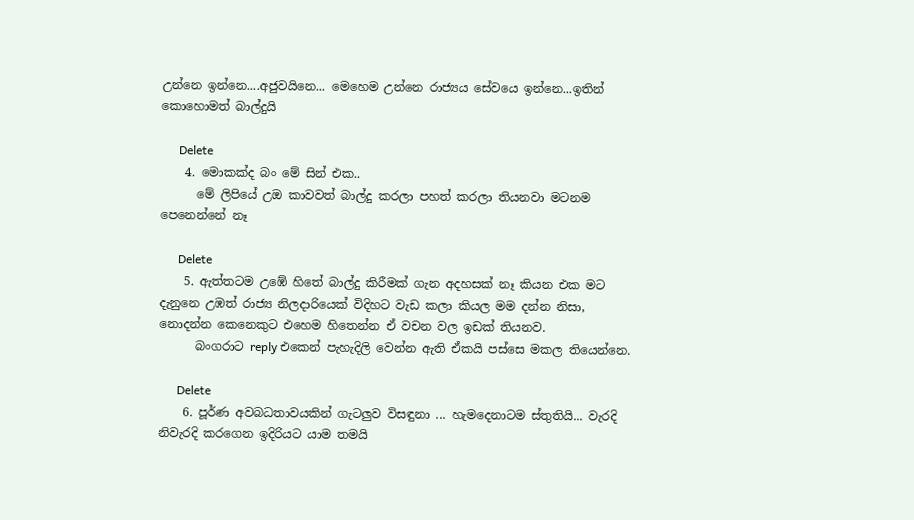උන්නෙ ඉන්නෙ....අජුවයිනෙ... මෙහෙම උන්නෙ රාජ්‍යය සේවයෙ ඉන්නෙ...ඉතින් කොහොමත් බාල්දුයි

      Delete
    4. මොකක්ද බං මේ සින් එක..
      මේ ලිපියේ උඔ කාවවත් බාල්දු කරලා පහත් කරලා තියනවා මටනම පෙනෙන්නේ නෑ

      Delete
    5. ඇත්තටම උඹේ හිතේ බාල්දු කිරීමක් ගැන අදහසක් නෑ කියන එක මට දැනුනෙ උඹත් රාජ්‍ය නිලදාරියෙක් විදිහට වැඩ කලා කියල මම දන්න නිසා, නොදන්න කෙනෙකුට එහෙම හිතෙන්න ඒ වචන වල ඉඩක් තියනව.
      බංගරාට reply එකෙන් පැහැදිලි වෙන්න ඇති ඒකයි පස්සෙ මකල තියෙන්නෙ.

      Delete
    6. පූර්ණ අවබධතාවයකින් ගැටලුව විසඳුනා ... හැමදෙනාටම ස්තුතියි... වැරදි නිවැරදි කරගෙන ඉදිරියට යාම තමයි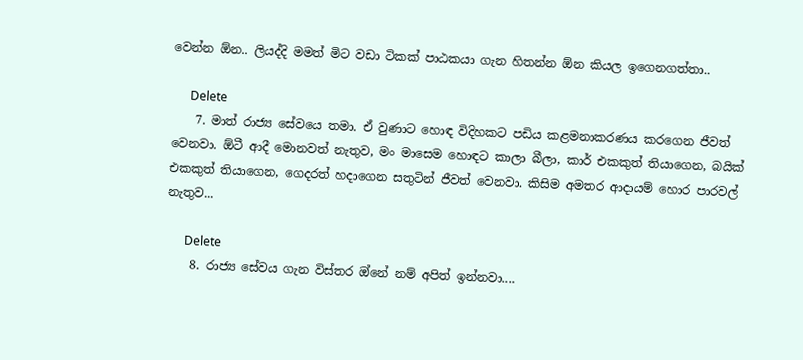වෙන්න ඕන.. ලියද්දි මමත් මිට වඩා ටිකක් පාඨකයා ගැන හිතන්න ඕන කියල ඉගෙනගත්තා..

      Delete
    7. මාත් රාජ්‍ය සේවයෙ තමා. ඒ වුණාට හොඳ විදිහකට පඩිය කළමනාකරණය කරගෙන ජීවත් වෙනවා. ඕටී ආදී මොනවත් නැතුව, මං මාසෙම හොඳට කාලා බීලා, කාර් එකකුත් තියාගෙන, බයික් එකකුත් තියාගෙන, ගෙදරත් හදාගෙන සතුටින් ජීවත් වෙනවා. කිසිම අමතර ආදායම් හොර පාරවල් නැතුව...

      Delete
    8. රාජ්‍ය සේවය ගැන විස්තර ඔ්නේ නම් අපිත් ඉන්නවා....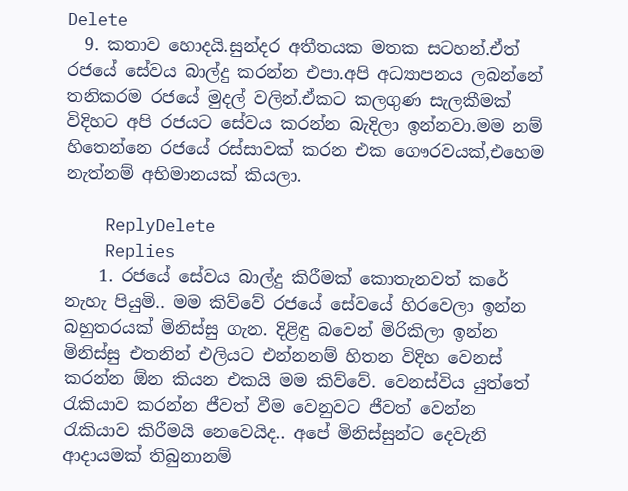Delete
  9. කතාව හොදයි.සුන්දර අතීතයක මතක සටහන්.ඒත් රජයේ සේවය බාල්දු කරන්න එපා.අපි අධ්‍යාපනය ලබන්නේ තනිකරම රජයේ මුදල් වලින්.ඒකට කලගුණ සැලකීමක් විදිහට අපි රජයට සේවය කරන්න බැදිලා ඉන්නවා.මම නම් හිතෙන්නෙ රජයේ රස්සාවක් කරන එක ගෞරවයක්,එහෙම නැත්නම් අභිමානයක් කියලා.

    ReplyDelete
    Replies
    1. රජයේ සේවය බාල්දු කිරීමක් කොතැනවත් කරේ නැහැ පියුමි.. මම කිව්වේ රජයේ සේවයේ හිරවෙලා ඉන්න බහුතරයක් මිනිස්සු ගැන. දිළිඳු බවෙන් මිරිකිලා ඉන්න මිනිස්සු එතනින් එලියට එන්නනම් හිතන විදිහ වෙනස් කරන්න ඕන කියන එකයි මම කිව්වේ. වෙනස්විය යුත්තේ රැකියාව කරන්න ජීවත් වීම වෙනුවට ජීවත් වෙන්න රැකියාව කිරීමයි නෙවෙයිද.. අපේ මිනිස්සුන්ට දෙවැනි ආදායමක් තිබුනානම්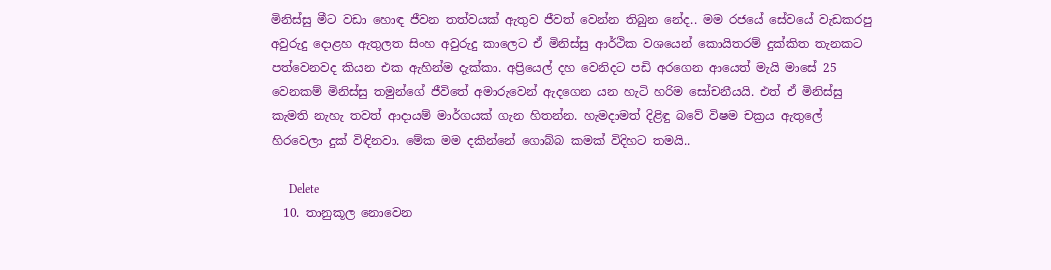මිනිස්සු මීට වඩා හොඳ ජීවන තත්වයක් ඇතුව ජීවත් වෙන්න තිබුන නේද.. මම රජයේ සේවයේ වැඩකරපු අවුරුදු දොළහ ඇතුලත සිංහ අවුරුදු කාලෙට ඒ මිනිස්සු ආර්ථික වශයෙන් කොයිතරම් දුක්කිත තැනකට පත්වෙනවද කියන එක ඇහින්ම දැක්කා. අප්‍රියෙල් දහ වෙනිදට පඩි අරගෙන ආයෙත් මැයි මාසේ 25 වෙනකම් මිනිස්සු තමුන්ගේ ජීවිතේ අමාරුවෙන් ඇදගෙන යන හැටි හරිම සෝචනීයයි. එත් ඒ මිනිස්සු කැමති නැහැ තවත් ආදායම් මාර්ගයක් ගැන හිතන්න. හැමදාමත් දිළිඳු බවේ විෂම චක්‍රය ඇතුලේ හිරවෙලා දුක් විඳිනවා. මේක මම දකින්නේ ගොබ්බ කමක් විදිහට තමයි..

      Delete
  10. තානුකූල නොවෙන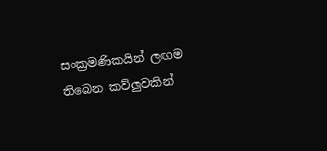සංක්‍රමණිකයින් ලඟම තිබෙන කව්ලුවකින්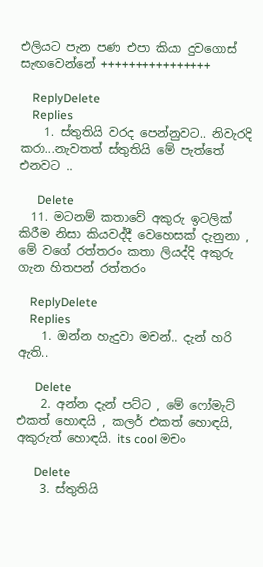එලියට පැන පණ එපා කියා දුවගොස් සැඟවෙන්නේ ++++++++++++++++

    ReplyDelete
    Replies
    1. ස්තුතියි වරද පෙන්නුවට.. නිවැරදි කරා...නැවතත් ස්තුතියි මේ පැත්තේ එනවට ..

      Delete
  11. මටනම් කතාවේ අකුරු ඉටලික් කිරීම නිසා කියවද්දී වෙහෙසක් දැනුනා , මේ වගේ රත්තරං කතා ලියද්දි අකුරු ගැන හිතපන් රත්තරං

    ReplyDelete
    Replies
    1. ඔන්න හැදුවා මචන්.. දැන් හරි ඇති..

      Delete
    2. අන්න දැන් පට්ට , මේ ෆෝමැට් එකත් හොඳයි , කලර් එකත් හොඳයි, අකුරුත් හොඳයි. its cool මචං

      Delete
    3. ස්තුතියි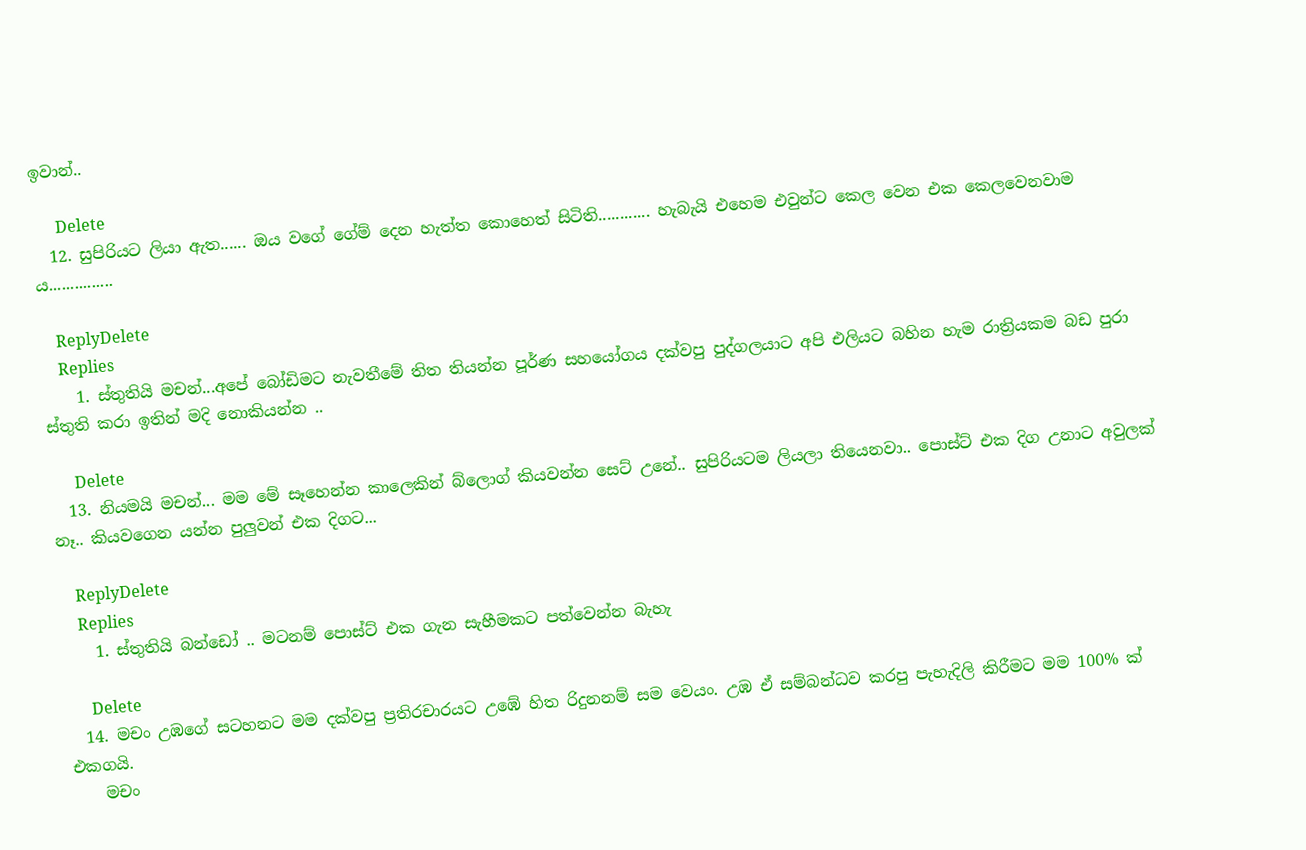ඉවාන්..

      Delete
  12. සුපිරියට ලියා ඇත...... ඔය වගේ ගේම් දෙන හැත්ත කොහෙත් සිටිති............ හැබැයි එහෙම එවුන්ට කෙල වෙන එක කෙලවෙනවාම ය...............

    ReplyDelete
    Replies
    1. ස්තුතියි මචන්...අපේ බෝඩිමට නැවතීමේ තිත තියන්න පූර්ණ සහයෝගය දක්වපු පුද්ගලයාට අපි එලියට බහින හැම රාත්‍රියකම බඩ පුරා ස්තුති කරා ඉතින් මදි නොකියන්න ..

      Delete
  13. නියමයි මචන්... මම මේ සෑහෙන්න කාලෙකින් බ්ලොග් කියවන්න සෙට් උනේ.. සුපිරියටම ලියලා තියෙනවා.. පොස්ට් එක දිග උනාට අවුලක් නෑ.. කියවගෙන යන්න පුලුවන් එක දිගට...

    ReplyDelete
    Replies
    1. ස්තුතියි බන්ඩෝ .. මටනම් පොස්ට් එක ගැන සැහීමකට පත්වෙන්න බැහැ

      Delete
  14. මචං උඹගේ සටහනට මම දක්වපු ප්‍රතිරචාරයට උඹේ හිත රිදුනනම් සම වෙයං. උඹ ඒ සම්බන්ධව කරපු පැහැදිලි කිරීමට මම 100% ක් එකගයි.
    මචං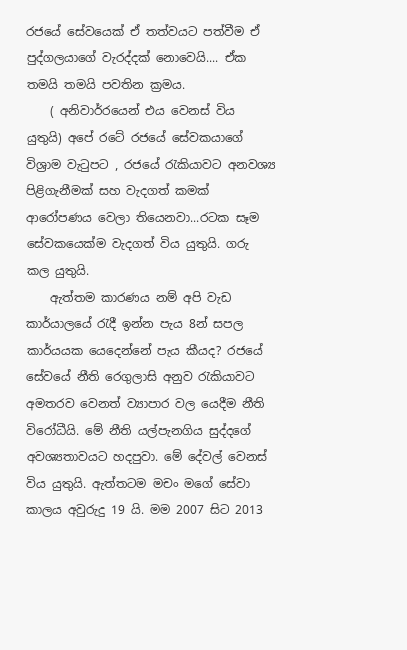රජයේ සේවයෙක් ඒ තත්වයට පත්වීම ඒ පුද්ගලයාගේ වැරද්දක් නොවෙයි.... ඒක තමයි තමයි පවතින ක්‍රමය.
    ( අනිවාර්රයෙන් එය වෙනස් විය යුතුයි) අපේ රටේ රජයේ සේවකයාගේ විශ්‍රාම වැටුපට , රජයේ රැකියාවට අනවශ්‍ය පිළිගැනීමක් සහ වැදගත් කමක් ආරෝපණය වෙලා තියෙනවා...රටක සෑම සේවකයෙක්ම වැදගත් විය යුතුයි. ගරු කල යුතුයි.
    ඇත්තම කාරණය නම් අපි වැඩ කාර්යාලයේ රැදී ඉන්න පැය 8න් සපල කාර්යයක යෙදෙන්නේ පැය කීයද? රජයේ සේවයේ නීති රෙගුලාසි අනුව රැකියාවට අමතරව වෙනත් ව්‍යාපාර වල යෙදීම නීති විරෝධීයි. මේ නීති යල්පැනගිය සුද්දගේ අවශ්‍යතාවයට හදපුවා. මේ දේවල් වෙනස් විය යුතුයි. ඇත්තටම මචං මගේ සේවා කාලය අවුරුදු 19 යි. මම 2007 සිට 2013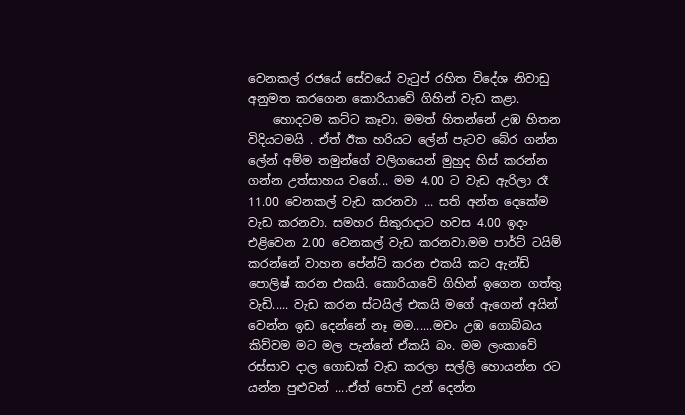වෙනකල් රජයේ සේවයේ වැටුප් රහිත විදේශ නිවාඩු අනුමත කරගෙන කොරියාවේ ගිහින් වැඩ කළා.
    හොදටම කට්ට කෑවා. මමත් හිතන්නේ උඹ හිතන විදියටමයි . ඒත් ඊක හරියට ලේන් පැටව බේර ගන්න ලේන් අම්ම තමුන්ගේ වලිගයෙන් මුහුද හිස් කරන්න ගන්න උත්සාහය වගේ... මම 4.00 ට වැඩ ඇරිලා රෑ 11.00 වෙනකල් වැඩ කරනවා ... සති අන්ත දෙකේම වැඩ කරනවා. සමහර සිකුරාදාට හවස 4.00 ඉදං එළිවෙන 2.00 වෙනකල් වැඩ කරනවා.මම පාර්ට් ටයිම් කරන්නේ වාහන පේන්ට් කරන එකයි කට ඇන්ඩ් පොලිෂ් කරන එකයි. කොරියාවේ ගිහින් ඉගෙන ගත්තු වැඩි..... වැඩ කරන ස්ටයිල් එකයි මගේ ඇගෙන් අයින් වෙන්න ඉඩ දෙන්නේ නෑ මම......මචං උඹ ගොබ්බය කිව්වම මට මල පැන්නේ ඒකයි බං. මම ලංකාවේ රස්සාව දාල ගොඩක් වැඩ කරලා සල්ලි හොයන්න රට යන්න පුළුවන් ....ඒත් පොඩි උන් දෙන්න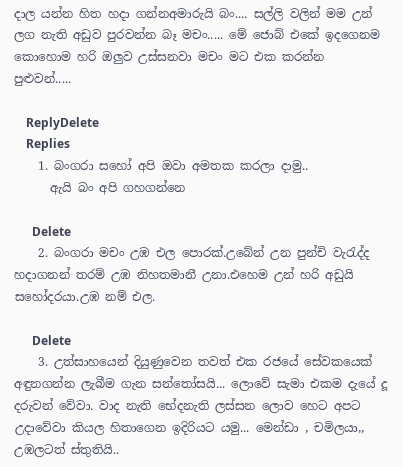දාල යන්න හිත හදා ගන්නඅමාරුයි බං.... සල්ලි වලින් මම උන් ලග නැති අඩුව පුරවන්න බෑ මචං..... මේ ජොබ් එකේ ඉදගෙනම කොහොම හරි ඔලුව උස්සනවා මචං මට එක කරන්න පුළුවන්.....

    ReplyDelete
    Replies
    1. බංගරා සහෝ අපි ඔවා අමතක කරලා දාමු..
      ඇයි බං අපි ගහගන්නෙ

      Delete
    2. බංගරා මචං උඹ එල පොරක්.උබේන් උන පුන්චි වැරැද්ද හදාගනන් තරම් උඹ නිහතමානී උනා.එහෙම උන් හරි අඩුයි සහෝදරයා.උඹ නම් එල.

      Delete
    3. උත්සාහයෙන් දියුණුවෙන තවත් එක රජයේ සේවකයෙක් අඳුනගන්න ලැබීම ගැන සන්තෝසයි... ලොවේ සැමා එකම දැයේ දූ දරුවන් වේවා. වාද නැති භේදනැති ලස්සන ලොව හෙට අපට උදාවේවා කියල හිතාගෙන ඉදිරියට යමු... මෙන්ඩා , චමිලයා,, උඹලටත් ස්තුතියි..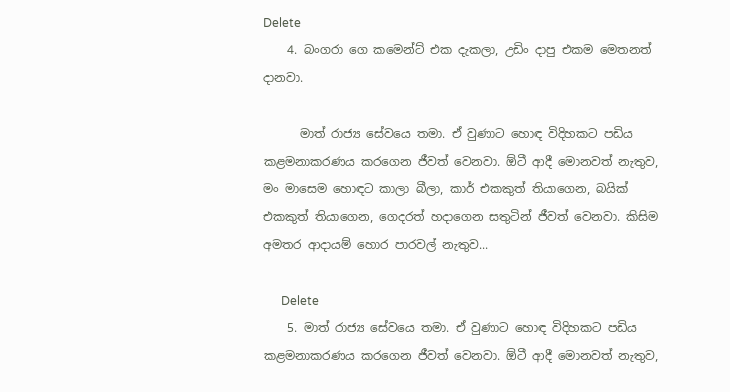Delete
    4. බංගරා ගෙ කමෙන්ට් එක දැකලා, උඩිං දාපු එකම මෙතනත් දානවා.

      මාත් රාජ්‍ය සේවයෙ තමා. ඒ වුණාට හොඳ විදිහකට පඩිය කළමනාකරණය කරගෙන ජීවත් වෙනවා. ඕටී ආදී මොනවත් නැතුව, මං මාසෙම හොඳට කාලා බීලා, කාර් එකකුත් තියාගෙන, බයික් එකකුත් තියාගෙන, ගෙදරත් හදාගෙන සතුටින් ජීවත් වෙනවා. කිසිම අමතර ආදායම් හොර පාරවල් නැතුව...

      Delete
    5. මාත් රාජ්‍ය සේවයෙ තමා. ඒ වුණාට හොඳ විදිහකට පඩිය කළමනාකරණය කරගෙන ජීවත් වෙනවා. ඕටී ආදී මොනවත් නැතුව,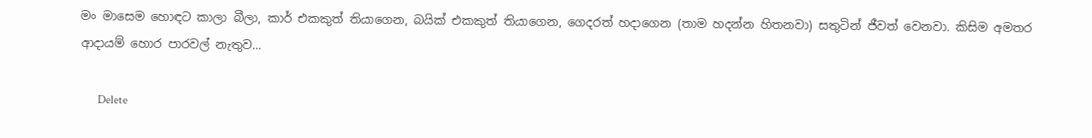මං මාසෙම හොඳට කාලා බීලා, කාර් එකකුත් තියාගෙන, බයික් එකකුත් තියාගෙන, ගෙදරත් හදාගෙන (තාම හදන්න හිතනවා) සතුටින් ජීවත් වෙනවා. කිසිම අමතර ආදායම් හොර පාරවල් නැතුව...

      Delete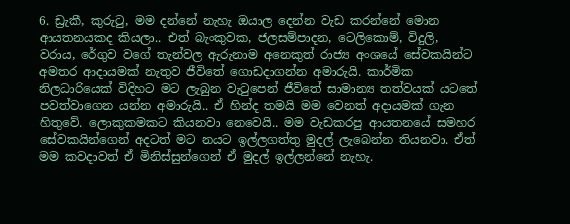6. ඩ්‍රැකී, කුරුටු, මම දන්නේ නැහැ ඔයාල දෙන්න වැඩ කරන්නේ මොන ආයතනයකද කියලා.. එත් බැංකුවක, ජලසම්පාදන, ටෙලිකොම්, විදුලි, වරාය, රේගුව වගේ තැන්වල ඇරුනාම අනෙකුත් රාජ්‍ය අංශයේ සේවකයින්ට අමතර ආදායමක් නැතුව ජීවිතේ ගොඩදාගන්න අමාරුයි. කාර්මික නිලධාරියෙක් විදිහට මට ලැබුන වැටුපෙන් ජීවිතේ සාමාන්‍ය තත්වයක් යටතේ පවත්වාගෙන යන්න අමාරුයි.. ඒ හින්ද තමයි මම වෙනත් අදායමක් ගැන හිතුවේ. ලොකුකමකට කියනවා නෙවෙයි.. මම වැඩකරපු ආයතනයේ සමහර සේවකයින්ගෙන් අදටත් මට නයට ඉල්ලගත්තු මුදල් ලැබෙන්න තියනවා. ඒත් මම කවදාවත් ඒ මිනිස්සුන්ගෙන් ඒ මුදල් ඉල්ලන්නේ නැහැ.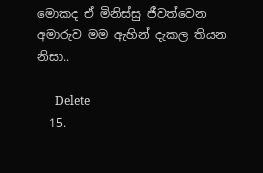මොකද ඒ මිනිස්සු ජීවත්වෙන අමාරුව මම ඇහින් දැකල තියන නිසා..

      Delete
  15.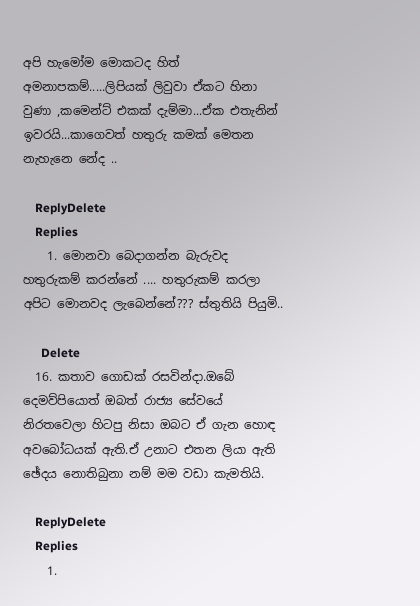අපි හැමෝම මොකටද හිත් අමනාපකම්.....ලිපියක් ලිවුවා ඒකට හිනා වුණා ,කමෙන්ට් එකක් දැම්මා...ඒක එතැනින් ඉවරයි...කාගෙවත් හතුරු කමක් මෙතන නැහැනෙ නේද ..

    ReplyDelete
    Replies
    1. මොනවා බෙදාගන්න බැරුවද හතුරුකම් කරන්නේ .... හතුරුකම් කරලා අපිට මොනවද ලැබෙන්නේ??? ස්තුතියි පියුමි..

      Delete
  16. කතාව ගොඩක් රසවින්දා.ඔබේ දෙමව්පියොත් ඔබත් රාජ්‍ය සේවයේ නිරතවෙලා හිටපු නිසා ඔබට ඒ ගැන හොඳ අවබෝධයක් ඇති.ඒ උනාට එතන ලියා ඇති ඡේදය නොතිබුනා නම් මම වඩා කැමතියි.

    ReplyDelete
    Replies
    1.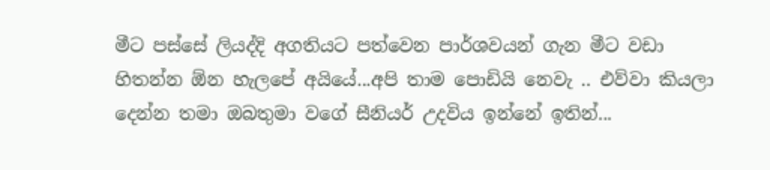මීට පස්සේ ලියද්දි අගතියට පත්වෙන පාර්ශවයන් ගැන මීට වඩා හිතන්න ඕන හැලපේ අයියේ...අපි තාම පොඩියි නෙවැ .. එව්වා කියලා දෙන්න තමා ඔබතුමා වගේ සීනියර් උදවිය ඉන්නේ ඉතින්...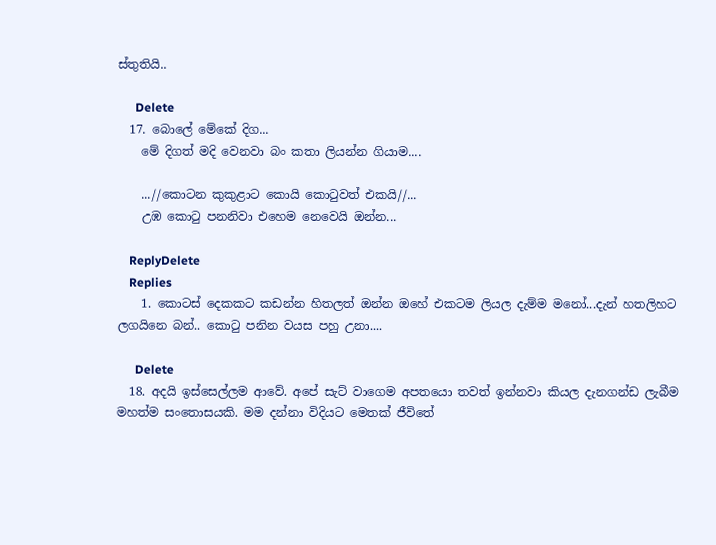ස්තුතියි..

      Delete
  17. බොලේ මේකේ දිග...
    මේ දිගත් මදි වෙනවා බං කතා ලියන්න ගියාම....

    ...//කොටන කුකුළාට කොයි කොටුවත් එකයි//...
    උඹ කොටු පනනිවා එහෙම නෙවෙයි ඔන්න...

    ReplyDelete
    Replies
    1. කොටස් දෙකකට කඩන්න හිතලත් ඔන්න ඔහේ එකටම ලියල දැම්ම මනෝ...දැන් හතලිහට ලගයිනෙ බන්.. කොටු පනින වයස පහු උනා....

      Delete
  18. අදයි ඉස්සෙල්ලම ආවේ. අපේ සැට් වාගෙම අපතයො තවත් ඉන්නවා කියල දැනගන්ඩ ලැබීම මහත්ම සංතොසයකි. මම දන්නා විදියට මෙතක් ජීවිතේ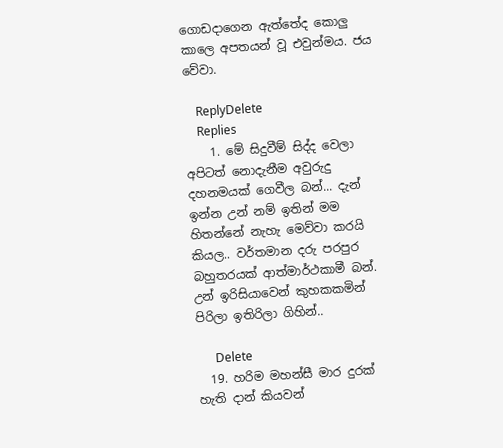ගොඩදාගෙන ඇත්තේද කොලු කාලෙ අපතයන් වූ එවුන්මය. ජය වේවා.

    ReplyDelete
    Replies
    1. මේ සිදුවීම් සිද්ද වෙලා අපිටත් නොදැනීම අවුරුදු දහනමයක් ගෙවීල බන්... දැන් ඉන්න උන් නම් ඉතින් මම හිතන්නේ නැහැ මෙව්වා කරයි කියල.. වර්තමාන දරු පරපුර බහුතරයක් ආත්මාර්ථකාමී බන්. උන් ඉරිසියාවෙන් කුහකකමින් පිරිලා ඉතිරිලා ගිහින්..

      Delete
  19. හරිම මහන්සී මාර දුරක් හැති දාන් කියවන්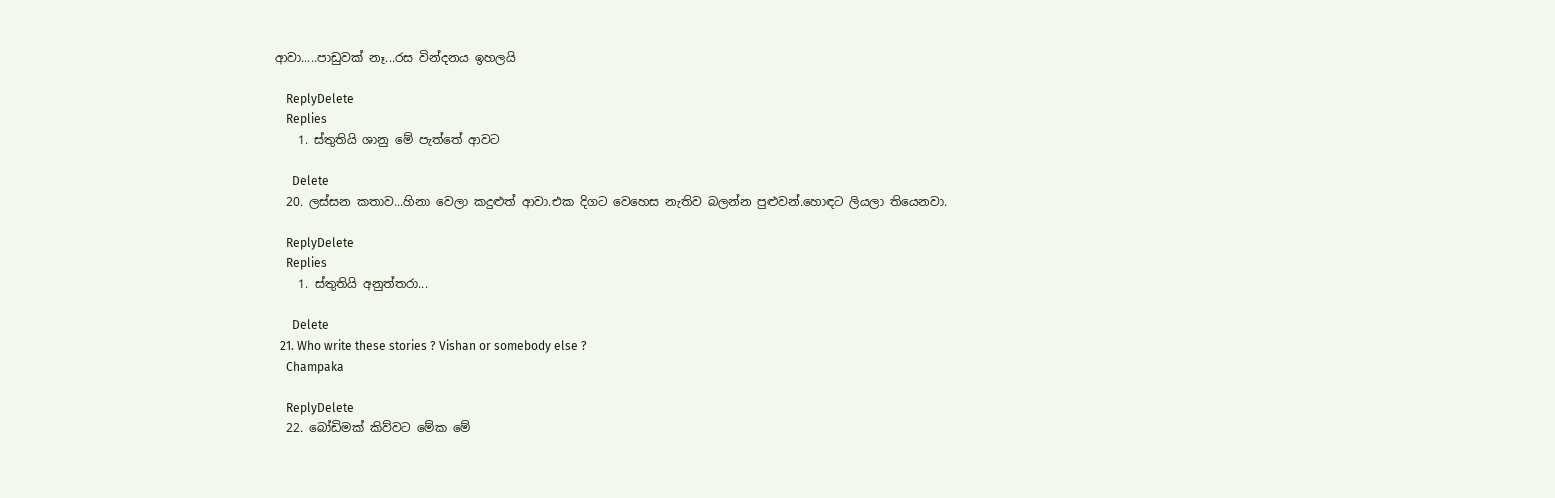ආවා.....පාඩුවක් නෑ...රස වින්දනය ඉහලයි

    ReplyDelete
    Replies
    1. ස්තුතියි ශානු මේ පැත්තේ ආවට

      Delete
  20. ලස්සන කතාව...හිනා වෙලා කදුළුත් ආවා.එක දිගට වෙහෙස නැතිව බලන්න පුළුවන්.හොඳට ලියලා තියෙනවා.

    ReplyDelete
    Replies
    1. ස්තුතියි අනුත්තරා...

      Delete
  21. Who write these stories ? Vishan or somebody else ?
    Champaka

    ReplyDelete
  22. බෝඩිමක් කිව්වට මේක මේ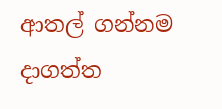ආතල් ගන්නම දාගත්ත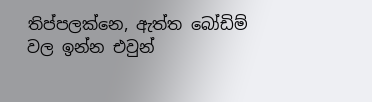තිප්පලක්නෙ, ඇත්ත බෝඩිම් වල ඉන්න එවුන්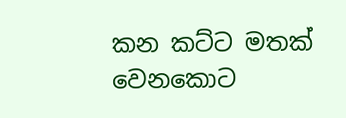කන කට්ට මතක් වෙනකොට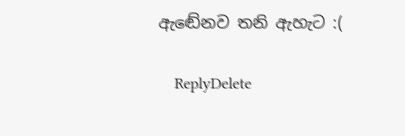ඇඬේනව තනි ඇහැට :(

    ReplyDelete